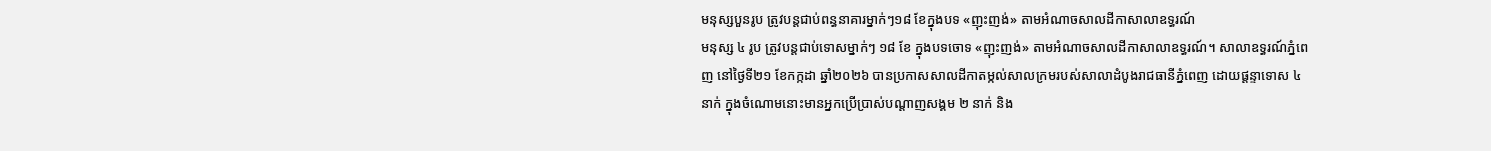មនុស្សបួនរូប ត្រូវបន្តជាប់ពន្ធនាគារម្នាក់ៗ១៨ ខែក្នុងបទ «ញុះញង់» តាមអំណាចសាលដីកាសាលាឧទ្ធរណ៍
មនុស្ស ៤ រូប ត្រូវបន្តជាប់ទោសម្នាក់ៗ ១៨ ខែ ក្នុងបទចោទ «ញុះញង់» តាមអំណាចសាលដីកាសាលាឧទ្ធរណ៍។ សាលាឧទ្ធរណ៍ភ្នំពេញ នៅថ្ងៃទី២១ ខែកក្កដា ឆ្នាំ២០២៦ បានប្រកាសសាលដីកាតម្កល់សាលក្រមរបស់សាលាដំបូងរាជធានីភ្នំពេញ ដោយផ្តន្ទាទោស ៤ នាក់ ក្នុងចំណោមនោះមានអ្នកប្រើប្រាស់បណ្ដាញសង្គម ២ នាក់ និង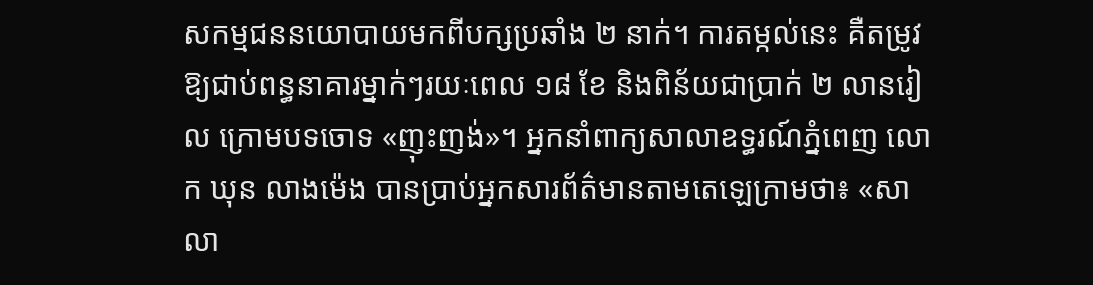សកម្មជននយោបាយមកពីបក្សប្រឆាំង ២ នាក់។ ការតម្កល់នេះ គឺតម្រូវឱ្យជាប់ពន្ធនាគារម្នាក់ៗរយៈពេល ១៨ ខែ និងពិន័យជាប្រាក់ ២ លានរៀល ក្រោមបទចោទ «ញុះញង់»។ អ្នកនាំពាក្យសាលាឧទ្ធរណ៍ភ្នំពេញ លោក ឃុន លាងម៉េង បានប្រាប់អ្នកសារព័ត៌មានតាមតេឡេក្រាមថា៖ «សាលា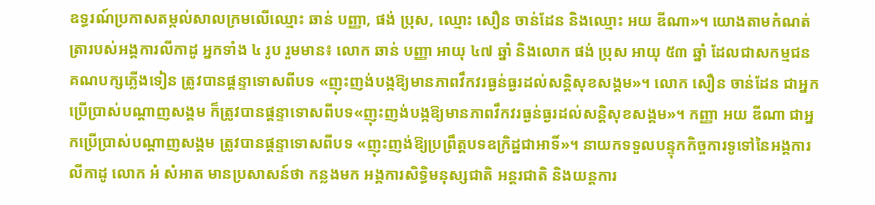ឧទ្ធរណ៍ប្រកាសតម្កល់សាលក្រមលើឈ្មោះ ឆាន់ បញ្ញា, ផង់ ប្រុស, ឈ្មោះ សឿន ចាន់ដែន និងឈ្មោះ អយ ឌីណា»។ យោងតាមកំណត់ត្រារបស់អង្គការលីកាដូ អ្នកទាំង ៤ រូប រួមមាន៖ លោក ឆាន់ បញ្ញា អាយុ ៤៧ ឆ្នាំ និងលោក ផង់ ប្រុស អាយុ ៥៣ ឆ្នាំ ដែលជាសកម្មជនគណបក្សភ្លើងទៀន ត្រូវបានផ្តន្ទាទោសពីបទ «ញុះញង់បង្កឱ្យមានភាពវឹកវរធ្ងន់ធ្ងរដល់សន្តិសុខសង្គម»។ លោក សឿន ចាន់ដែន ជាអ្នកប្រើប្រាស់បណ្ដាញសង្គម ក៏ត្រូវបានផ្តន្ទាទោសពីបទ«ញុះញង់បង្កឱ្យមានភាពវឹកវរធ្ងន់ធ្ងរដល់សន្តិសុខសង្គម»។ កញ្ញា អយ ឌីណា ជាអ្នកប្រើប្រាស់បណ្ដាញសង្គម ត្រូវបានផ្តន្ទាទោសពីបទ «ញុះញង់ឱ្យប្រព្រឹត្តបទឧក្រិដ្ឋជាអាទិ៍»។ នាយកទទួលបន្ទុកកិច្ចការទូទៅនៃអង្គការលីកាដូ លោក អំ សំអាត មានប្រសាសន៍ថា កន្លងមក អង្គការសិទ្ធិមនុស្សជាតិ អន្តរជាតិ និងយន្តការ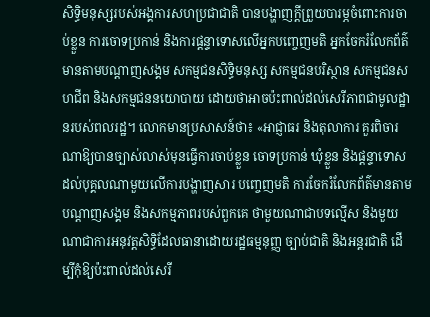សិទ្ធិមនុស្សរបស់អង្គការសហប្រជាជាតិ បានបង្ហាញក្តីព្រួយបារម្ភចំពោះការចាប់ខ្លួន ការចោទប្រកាន់ និងការផ្តន្ទាទោសលើអ្នកបញ្ចេញមតិ អ្នកចែករំលែកព័ត៌មានតាមបណ្ដាញសង្គម សកម្មជនសិទ្ធិមនុស្ស សកម្មជនបរិស្ថាន សកម្មជនសហជីព និងសកម្មជននយោបាយ ដោយថាអាចប៉ះពាល់ដល់សេរីភាពជាមូលដ្ឋានរបស់ពលរដ្ឋ។ លោកមានប្រសាសន៍ថា៖ «អាជ្ញាធរ និងតុលាការ គួរពិចារណាឱ្យបានច្បាស់លាស់មុនធ្វើការចាប់ខ្លួន ចោទប្រកាន់ ឃុំខ្លួន និងផ្តន្ទាទោសដល់បុគ្គលណាមួយលើការបង្ហាញសារ បញ្ចេញមតិ ការចែករំលែកព័ត៌មានតាមបណ្តាញសង្គម និងសកម្មភាពរបស់ពួកគេ ថាមួយណាជាបទល្មើស និងមួយណាជាការអនុវត្តសិទ្ធិដែលធានាដោយរដ្ឋធម្មនុញ្ញ ច្បាប់ជាតិ និងអន្តរជាតិ ដើម្បីកុំឱ្យប៉ះពាល់ដល់សេរី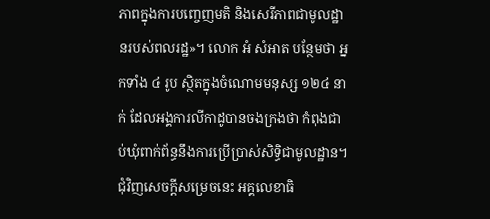ភាពក្នុងការបញ្ចេញមតិ និងសេរីភាពជាមូលដ្ឋានរបស់ពលរដ្ឋ»។ លោក អំ សំអាត បន្ថែមថា អ្នកទាំង ៤ រូប ស្ថិតក្នុងចំណោមមនុស្ស ១២៤ នាក់ ដែលអង្គការលីកាដូបានចងក្រងថា កំពុងជាប់ឃុំពាក់ព័ន្ធនឹងការប្រើប្រាស់សិទ្ធិជាមូលដ្ឋាន។ ជុំវិញសេចក្តីសម្រេចនេះ អគ្គលេខាធិ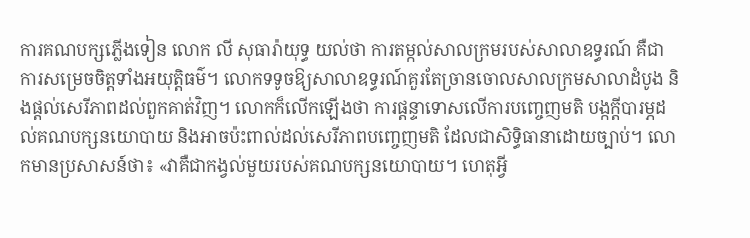ការគណបក្សភ្លើងទៀន លោក លី សុធារ៉ាយុទ្ធ យល់ថា ការតម្កល់សាលក្រមរបស់សាលាឧទ្ធរណ៍ គឺជាការសម្រេចចិត្តទាំងអយុត្តិធម៌។ លោកទទូចឱ្យសាលាឧទ្ធរណ៍គួរតែច្រានចោលសាលក្រមសាលាដំបូង និងផ្តល់សេរីភាពដល់ពួកគាត់វិញ។ លោកក៏លើកឡើងថា ការផ្តន្ទាទោសលើការបញ្ចេញមតិ បង្កក្តីបារម្ភដល់គណបក្សនយោបាយ និងអាចប៉ះពាល់ដល់សេរីភាពបញ្ចេញមតិ ដែលជាសិទ្ធិធានាដោយច្បាប់។ លោកមានប្រសាសន៍ថា៖ «វាគឺជាកង្វល់មួយរបស់គណបក្សនយោបាយ។ ហេតុអ្វី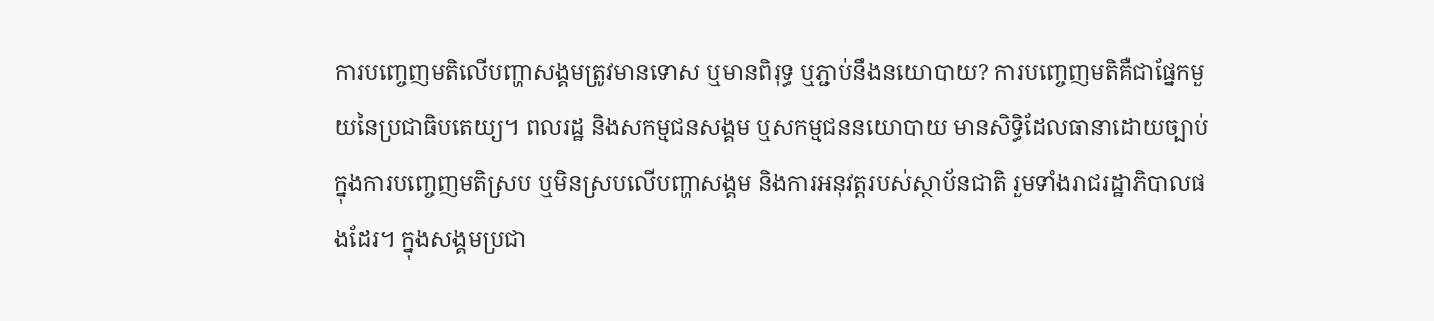ការបញ្ចេញមតិលើបញ្ហាសង្គមត្រូវមានទោស ឬមានពិរុទ្ធ ឬភ្ជាប់នឹងនយោបាយ? ការបញ្ចេញមតិគឺជាផ្នែកមួយនៃប្រជាធិបតេយ្យ។ ពលរដ្ឋ និងសកម្មជនសង្គម ឬសកម្មជននយោបាយ មានសិទ្ធិដែលធានាដោយច្បាប់ក្នុងការបញ្ចេញមតិស្រប ឬមិនស្របលើបញ្ហាសង្គម និងការអនុវត្តរបស់ស្ថាប័នជាតិ រួមទាំងរាជរដ្ឋាភិបាលផងដែរ។ ក្នុងសង្គមប្រជា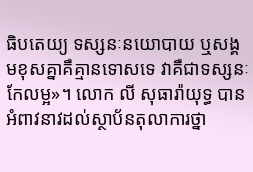ធិបតេយ្យ ទស្សនៈនយោបាយ ឬសង្គមខុសគ្នាគឺគ្មានទោសទេ វាគឺជាទស្សនៈកែលម្អ»។ លោក លី សុធារ៉ាយុទ្ធ បានអំពាវនាវដល់ស្ថាប័នតុលាការថ្នា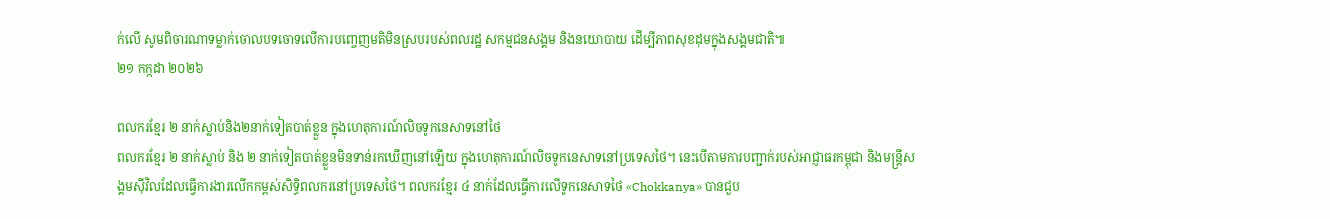ក់លើ សូមពិចារណាទម្លាក់ចោលបទចោទលើការបញ្ចេញមតិមិនស្របរបស់ពលរដ្ឋ សកម្មជនសង្គម និងនយោបាយ ដើម្បីភាពសុខដុមក្នុងសង្គមជាតិ៕
២១ កក្កដា ២០២៦

ពលករខ្មែរ ២ នាក់ស្លាប់និង២នាក់ទៀតបាត់ខ្លួន ក្នុងហេតុការណ៍លិចទូកនេសាទនៅថៃ
ពលករខ្មែរ ២ នាក់ស្លាប់ និង ២ នាក់ទៀតបាត់ខ្លួនមិនទាន់រកឃើញនៅឡើយ ក្នុងហេតុការណ៍លិចទូកនេសាទនៅប្រទេសថៃ។ នេះបើតាមការបញ្ជាក់របស់អាជ្ញាធរកម្ពុជា និងមន្ត្រីសង្គមស៊ីវិលដែលធ្វើការងារលើកកម្ពស់សិទ្ធិពលករនៅប្រទេសថៃ។ ពលករខ្មែរ ៤ នាក់ដែលធ្វើការលើទូកនេសាទថៃ «Chokkanya» បានជួប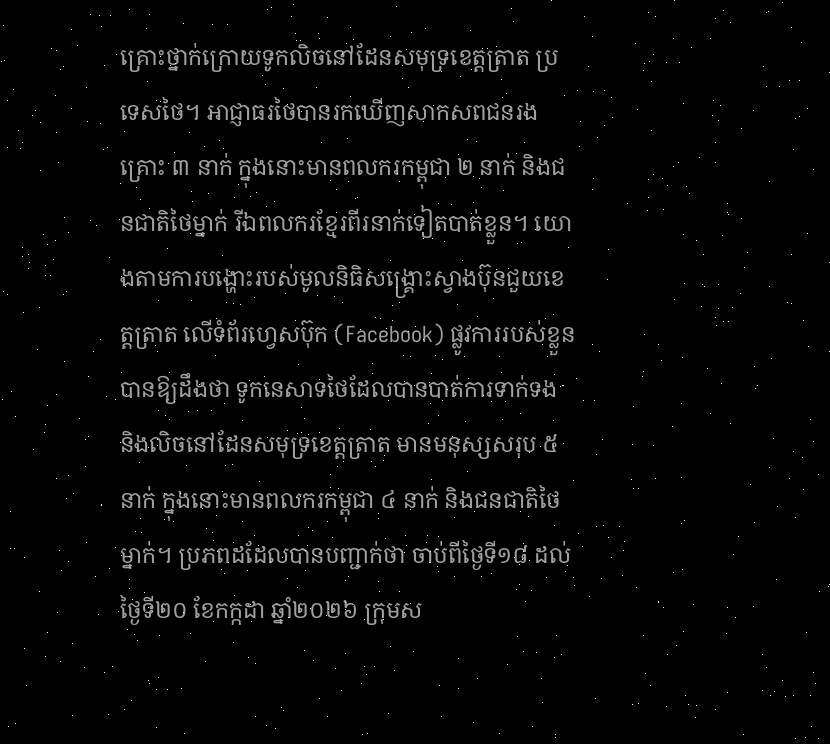គ្រោះថ្នាក់ក្រោយទូកលិចនៅដែនសមុទ្រខេត្តត្រាត ប្រទេសថៃ។ អាជ្ញាធរថៃបានរកឃើញសាកសពជនរងគ្រោះ ៣ នាក់ ក្នុងនោះមានពលករកម្ពុជា ២ នាក់ និងជនជាតិថៃម្នាក់ រីឯពលករខ្មែរពីរនាក់ទៀតបាត់ខ្លួន។ យោងតាមការបង្ហោះរបស់មូលនិធិសង្គ្រោះស្វាងប៊ុនជួយខេត្តត្រាត លើទំព័រហ្វេសប៊ុក (Facebook) ផ្លូវការរបស់ខ្លួន បានឱ្យដឹងថា ទូកនេសាទថៃដែលបានបាត់ការទាក់ទង និងលិចនៅដែនសមុទ្រខេត្តត្រាត មានមនុស្សសរុប ៥ នាក់ ក្នុងនោះមានពលករកម្ពុជា ៤ នាក់ និងជនជាតិថៃម្នាក់។ ប្រភពដដែលបានបញ្ជាក់ថា ចាប់ពីថ្ងៃទី១៨ ដល់ថ្ងៃទី២០ ខែកក្កដា ឆ្នាំ២០២៦ ក្រុមស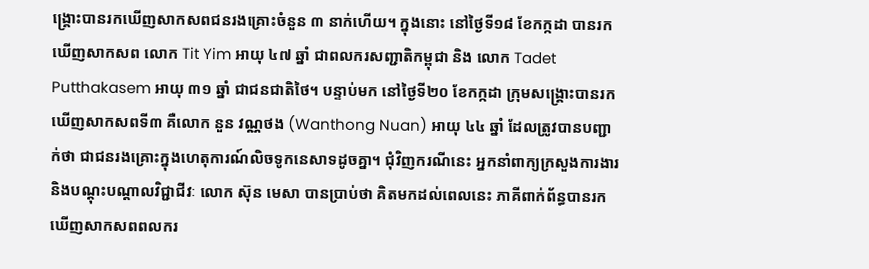ង្គ្រោះបានរកឃើញសាកសពជនរងគ្រោះចំនួន ៣ នាក់ហើយ។ ក្នុងនោះ នៅថ្ងៃទី១៨ ខែកក្កដា បានរកឃើញសាកសព លោក Tit Yim អាយុ ៤៧ ឆ្នាំ ជាពលករសញ្ជាតិកម្ពុជា និង លោក Tadet Putthakasem អាយុ ៣១ ឆ្នាំ ជាជនជាតិថៃ។ បន្ទាប់មក នៅថ្ងៃទី២០ ខែកក្កដា ក្រុមសង្គ្រោះបានរកឃើញសាកសពទី៣ គឺលោក នួន វណ្ណថង (Wanthong Nuan) អាយុ ៤៤ ឆ្នាំ ដែលត្រូវបានបញ្ជាក់ថា ជាជនរងគ្រោះក្នុងហេតុការណ៍លិចទូកនេសាទដូចគ្នា។ ជុំវិញករណីនេះ អ្នកនាំពាក្យក្រសួងការងារ និងបណ្តុះបណ្តាលវិជ្ជាជីវៈ លោក ស៊ុន មេសា បានប្រាប់ថា គិតមកដល់ពេលនេះ ភាគីពាក់ព័ន្ធបានរកឃើញសាកសពពលករ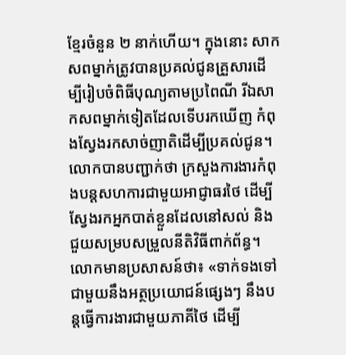ខ្មែរចំនួន ២ នាក់ហើយ។ ក្នុងនោះ សាកសពម្នាក់ត្រូវបានប្រគល់ជូនគ្រួសារដើម្បីរៀបចំពិធីបុណ្យតាមប្រពៃណី រីឯសាកសពម្នាក់ទៀតដែលទើបរកឃើញ កំពុងស្វែងរកសាច់ញាតិដើម្បីប្រគល់ជូន។ លោកបានបញ្ជាក់ថា ក្រសួងការងារកំពុងបន្តសហការជាមួយអាជ្ញាធរថៃ ដើម្បីស្វែងរកអ្នកបាត់ខ្លួនដែលនៅសល់ និងជួយសម្របសម្រួលនីតិវិធីពាក់ព័ន្ធ។ លោកមានប្រសាសន៍ថា៖ «ទាក់ទងទៅជាមួយនឹងអត្ថប្រយោជន៍ផ្សេងៗ នឹងបន្តធ្វើការងារជាមួយភាគីថៃ ដើម្បី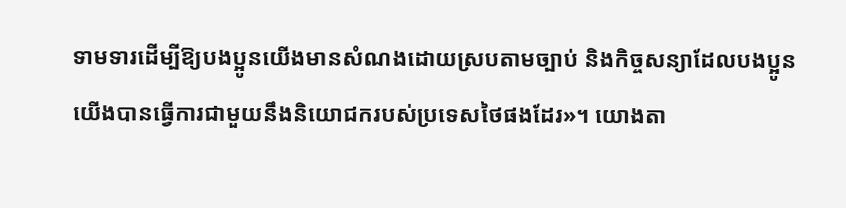ទាមទារដើម្បីឱ្យបងប្អូនយើងមានសំណងដោយស្របតាមច្បាប់ និងកិច្ចសន្យាដែលបងប្អូនយើងបានធ្វើការជាមួយនឹងនិយោជករបស់ប្រទេសថៃផងដែរ»។ យោងតា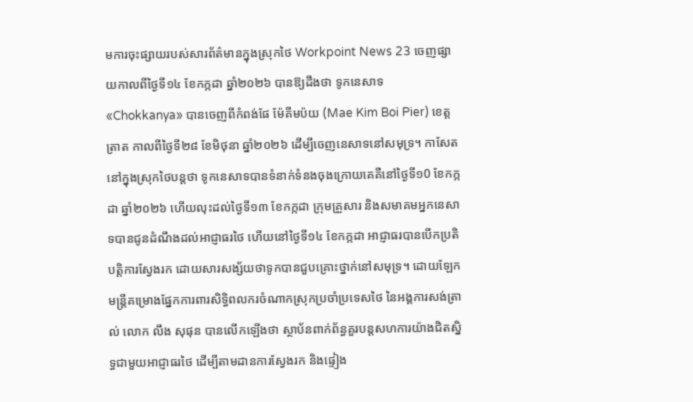មការចុះផ្សាយរបស់សារព័ត៌មានក្នុងស្រុកថៃ Workpoint News 23 ចេញផ្សាយកាលពីថ្ងៃទី១៤ ខែកក្កដា ឆ្នាំ២០២៦ បានឱ្យដឹងថា ទូកនេសាទ «Chokkanya» បានចេញពីកំពង់ផែ ម៉ែគីមប៉យ (Mae Kim Boi Pier) ខេត្តត្រាត កាលពីថ្ងៃទី២៨ ខែមិថុនា ឆ្នាំ២០២៦ ដើម្បីចេញនេសាទនៅសមុទ្រ។ កាសែតនៅក្នុងស្រុកថៃបន្តថា ទូកនេសាទបានទំនាក់ទំនងចុងក្រោយគេគឺនៅថ្ងៃទី១0 ខែកក្កដា ឆ្នាំ២០២៦ ហើយលុះដល់ថ្ងៃទី១៣ ខែកក្កដា ក្រុមគ្រួសារ និងសមាគមអ្នកនេសាទបានជូនដំណឹងដល់អាជ្ញាធរថៃ ហើយនៅថ្ងៃទី១៤ ខែកក្កដា អាជ្ញាធរបានបើកប្រតិបត្តិការស្វែងរក ដោយសារសង្ស័យថាទូកបានជួបគ្រោះថ្នាក់នៅសមុទ្រ។ ដោយឡែក មន្ត្រីគម្រោងផ្នែកការពារសិទ្ធិពលករចំណាកស្រុកប្រចាំប្រទេសថៃ នៃអង្គការសង់ត្រាល់ លោក លឹង សុផុន បានលើកឡើងថា ស្ថាប័នពាក់ព័ន្ធគួរបន្តសហការយ៉ាងជិតស្និទ្ធជាមួយអាជ្ញាធរថៃ ដើម្បីតាមដានការស្វែងរក និងផ្ទៀង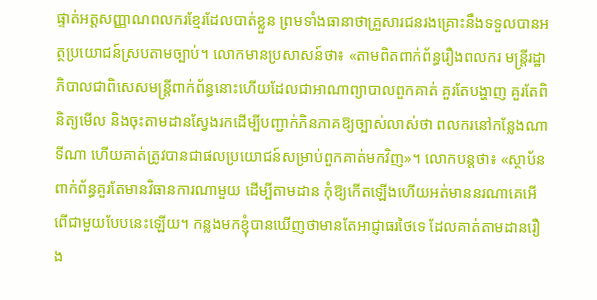ផ្ទាត់អត្តសញ្ញាណពលករខ្មែរដែលបាត់ខ្លួន ព្រមទាំងធានាថាគ្រួសារជនរងគ្រោះនឹងទទួលបានអត្ថប្រយោជន៍ស្របតាមច្បាប់។ លោកមានប្រសាសន៍ថា៖ «តាមពិតពាក់ព័ន្ធរឿងពលករ មន្ត្រីរដ្ឋាភិបាលជាពិសេសមន្ត្រីពាក់ព័ន្ធនោះហើយដែលជាអាណាព្យាបាលពួកគាត់ គួរតែបង្ហាញ គួរតែពិនិត្យមើល និងចុះតាមដានស្វែងរកដើម្បីបញ្ជាក់ភិនភាគឱ្យច្បាស់លាស់ថា ពលករនៅកន្លែងណា ទីណា ហើយគាត់ត្រូវបានជាផលប្រយោជន៍សម្រាប់ពួកគាត់មកវិញ»។ លោកបន្តថា៖ «ស្ថាប័នពាក់ព័ន្ធគួរតែមានវិធានការណាមួយ ដើម្បីតាមដាន កុំឱ្យកើតឡើងហើយអត់មាននរណាគេអើពើជាមួយបែបនេះឡើយ។ កន្លងមកខ្ញុំបានឃើញថាមានតែអាជ្ញាធរថៃទេ ដែលគាត់តាមដានរឿង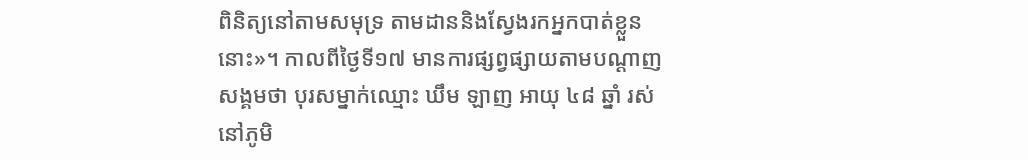ពិនិត្យនៅតាមសមុទ្រ តាមដាននិងស្វែងរកអ្នកបាត់ខ្លួននោះ»។ កាលពីថ្ងៃទី១៧ មានការផ្សព្វផ្សាយតាមបណ្ដាញសង្គមថា បុរសម្នាក់ឈ្មោះ ឃឹម ឡាញ អាយុ ៤៨ ឆ្នាំ រស់នៅភូមិ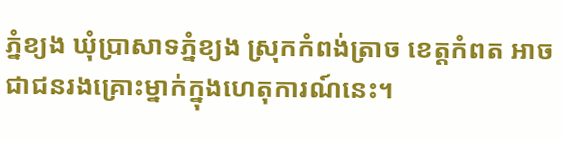ភ្នំខ្យង ឃុំប្រាសាទភ្នំខ្យង ស្រុកកំពង់ត្រាច ខេត្តកំពត អាចជាជនរងគ្រោះម្នាក់ក្នុងហេតុការណ៍នេះ។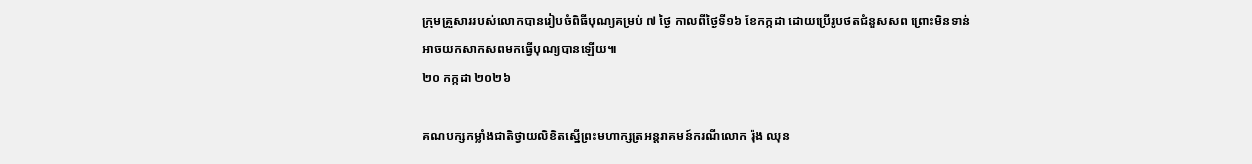ក្រុមគ្រួសាររបស់លោកបានរៀបចំពិធីបុណ្យគម្រប់ ៧ ថ្ងៃ កាលពីថ្ងៃទី១៦ ខែកក្កដា ដោយប្រើរូបថតជំនួសសព ព្រោះមិនទាន់អាចយកសាកសពមកធ្វើបុណ្យបានឡើយ៕
២០ កក្កដា ២០២៦

គណបក្សកម្លាំងជាតិថ្វាយលិខិតស្នើព្រះមហាក្សត្រអន្តរាគមន៍ករណីលោក រ៉ុង ឈុន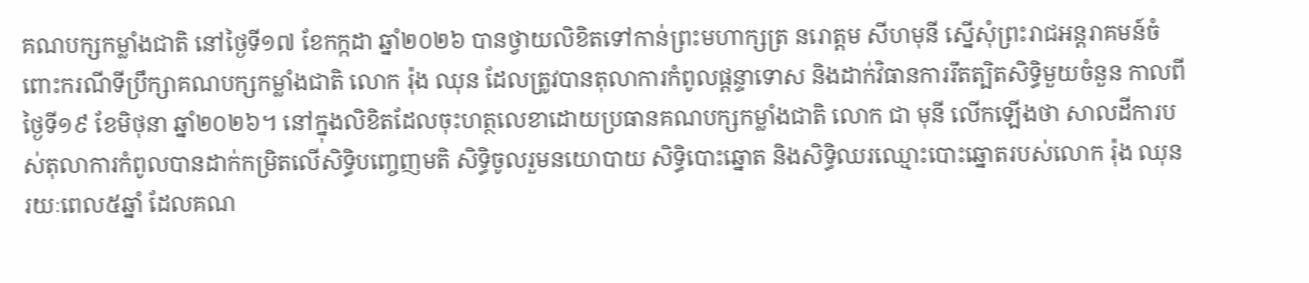គណបក្សកម្លាំងជាតិ នៅថ្ងៃទី១៧ ខែកក្កដា ឆ្នាំ២០២៦ បានថ្វាយលិខិតទៅកាន់ព្រះមហាក្សត្រ នរោត្តម សីហមុនី ស្នើសុំព្រះរាជអន្តរាគមន៍ចំពោះករណីទីប្រឹក្សាគណបក្សកម្លាំងជាតិ លោក រ៉ុង ឈុន ដែលត្រូវបានតុលាការកំពូលផ្តន្ទាទោស និងដាក់វិធានការរឹតត្បិតសិទ្ធិមួយចំនួន កាលពីថ្ងៃទី១៩ ខែមិថុនា ឆ្នាំ២០២៦។ នៅក្នុងលិខិតដែលចុះហត្ថលេខាដោយប្រធានគណបក្សកម្លាំងជាតិ លោក ជា មុនី លើកឡើងថា សាលដីការបស់តុលាការកំពូលបានដាក់កម្រិតលើសិទ្ធិបញ្ចេញមតិ សិទ្ធិចូលរួមនយោបាយ សិទ្ធិបោះឆ្នោត និងសិទ្ធិឈរឈ្មោះបោះឆ្នោតរបស់លោក រ៉ុង ឈុន រយៈពេល៥ឆ្នាំ ដែលគណ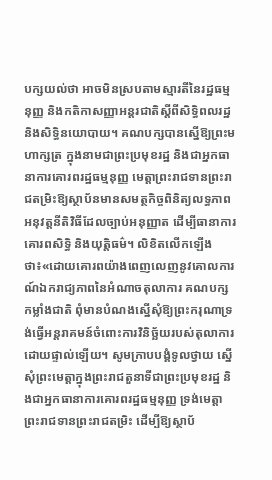បក្សយល់ថា អាចមិនស្របតាមស្មារតីនៃរដ្ឋធម្មនុញ្ញ និងកតិកាសញ្ញាអន្តរជាតិស្តីពីសិទ្ធិពលរដ្ឋ និងសិទ្ធិនយោបាយ។ គណបក្សបានស្នើឱ្យព្រះមហាក្សត្រ ក្នុងនាមជាព្រះប្រមុខរដ្ឋ និងជាអ្នកធានាការគោរពរដ្ឋធម្មនុញ្ញ មេត្តាព្រះរាជទានព្រះរាជតម្រិះឱ្យស្ថាប័នមានសមត្ថកិច្ចពិនិត្យលទ្ធភាពអនុវត្តនីតិវិធីដែលច្បាប់អនុញ្ញាត ដើម្បីធានាការគោរពសិទ្ធិ និងយុត្តិធម៌។ លិខិតលើកឡើងថា៖«ដោយគោរពយ៉ាងពេញលេញនូវគោលការណ៍ឯករាជ្យភាពនៃអំណាចតុលាការ គណបក្សកម្លាំងជាតិ ពុំមានបំណងស្នើសុំឱ្យព្រះករុណាទ្រង់ធ្វើអន្តរាគមន៍ចំពោះការវិនិច្ឆ័យរបស់តុលាការដោយផ្ទាល់ឡើយ។ សូមក្រាបបង្គំទូលថ្វាយ ស្នើសុំព្រះមេត្តាក្នុងព្រះរាជតួនាទីជាព្រះប្រមុខរដ្ឋ និងជាអ្នកធានាការគោរពរដ្ឋធម្មនុញ្ញ ទ្រង់មេត្តាព្រះរាជទានព្រះរាជតម្រិះ ដើម្បីឱ្យស្ថាប័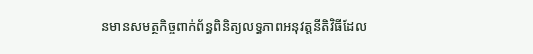នមានសមត្ថកិច្ចពាក់ព័ន្ធពិនិត្យលទ្ធភាពអនុវត្តនីតិវិធីដែល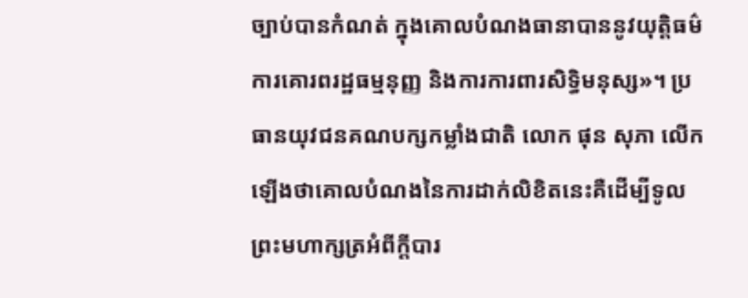ច្បាប់បានកំណត់ ក្នុងគោលបំណងធានាបាននូវយុត្តិធម៌ ការគោរពរដ្ឋធម្មនុញ្ញ និងការការពារសិទ្ធិមនុស្ស»។ ប្រធានយុវជនគណបក្សកម្លាំងជាតិ លោក ផុន សុភា លើកឡើងថាគោលបំណងនៃការដាក់លិខិតនេះគឺដើម្បីទូលព្រះមហាក្សត្រអំពីក្តីបារ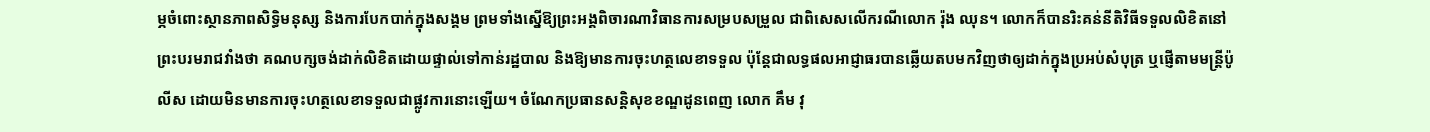ម្ភចំពោះស្ថានភាពសិទ្ធិមនុស្ស និងការបែកបាក់ក្នុងសង្គម ព្រមទាំងស្នើឱ្យព្រះអង្គពិចារណាវិធានការសម្របសម្រួល ជាពិសេសលើករណីលោក រ៉ុង ឈុន។ លោកក៏បានរិះគន់នីតិវិធីទទួលលិខិតនៅព្រះបរមរាជវាំងថា គណបក្សចង់ដាក់លិខិតដោយផ្ទាល់ទៅកាន់រដ្ឋបាល និងឱ្យមានការចុះហត្ថលេខាទទួល ប៉ុន្តែជាលទ្ធផលអាជ្ញាធរបានឆ្លើយតបមកវិញថាឲ្យដាក់ក្នុងប្រអប់សំបុត្រ ឬផ្ញើតាមមន្ត្រីប៉ូលីស ដោយមិនមានការចុះហត្ថលេខាទទួលជាផ្លូវការនោះឡើយ។ ចំណែកប្រធានសន្តិសុខខណ្ឌដូនពេញ លោក គឹម វុ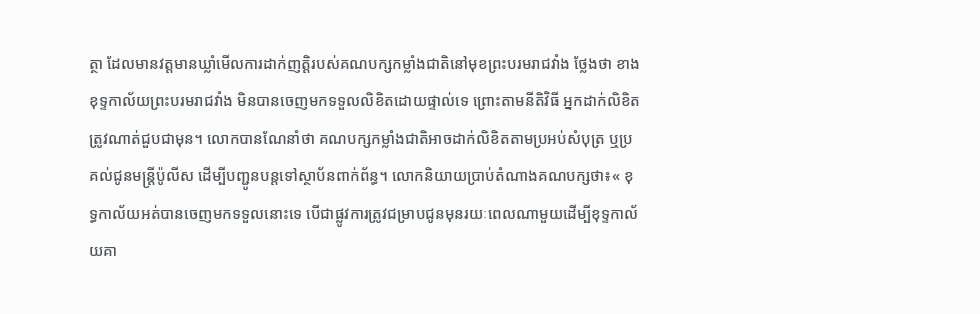ត្ថា ដែលមានវត្តមានឃ្លាំមើលការដាក់ញត្តិរបស់គណបក្សកម្លាំងជាតិនៅមុខព្រះបរមរាជវាំង ថ្លែងថា ខាងខុទ្ទកាល័យព្រះបរមរាជវាំង មិនបានចេញមកទទួលលិខិតដោយផ្ទាល់ទេ ព្រោះតាមនីតិវិធី អ្នកដាក់លិខិតត្រូវណាត់ជួបជាមុន។ លោកបានណែនាំថា គណបក្សកម្លាំងជាតិអាចដាក់លិខិតតាមប្រអប់សំបុត្រ ឬប្រគល់ជូនមន្ត្រីប៉ូលីស ដើម្បីបញ្ជូនបន្តទៅស្ថាប័នពាក់ព័ន្ធ។ លោកនិយាយប្រាប់តំណាងគណបក្សថា៖« ខុទ្ធកាល័យអត់បានចេញមកទទួលនោះទេ បើជាផ្លូវការត្រូវជម្រាបជូនមុនរយៈពេលណាមួយដើម្បីខុទ្ទកាល័យគា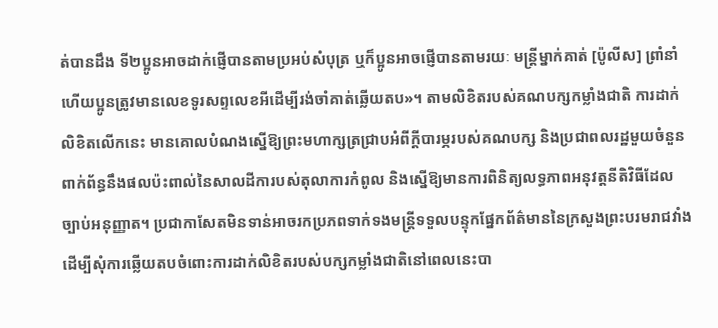ត់បានដឹង ទី២ប្អូនអាចដាក់ផ្ញើបានតាមប្រអប់សំបុត្រ ឬក៏ប្អូនអាចផ្ញើបានតាមរយៈ មន្ត្រីម្នាក់គាត់ [ប៉ូលីស] ព្រាំនាំ ហើយប្អូនត្រូវមានលេខទូរសព្ទលេខអីដើម្បីរង់ចាំគាត់ឆ្លើយតប»។ តាមលិខិតរបស់គណបក្សកម្លាំងជាតិ ការដាក់លិខិតលើកនេះ មានគោលបំណងស្នើឱ្យព្រះមហាក្សត្រជ្រាបអំពីក្តីបារម្ភរបស់គណបក្ស និងប្រជាពលរដ្ឋមួយចំនួន ពាក់ព័ន្ធនឹងផលប៉ះពាល់នៃសាលដីការបស់តុលាការកំពូល និងស្នើឱ្យមានការពិនិត្យលទ្ធភាពអនុវត្តនីតិវិធីដែលច្បាប់អនុញ្ញាត។ ប្រជាកាសែតមិនទាន់អាចរកប្រភពទាក់ទងមន្រ្តីទទួលបន្ទុកផ្នែកព័ត៌មាននៃក្រសួងព្រះបរមរាជវាំងដើម្បីសុំការឆ្លើយតបចំពោះការដាក់លិខិតរបស់បក្សកម្លាំងជាតិនៅពេលនេះបា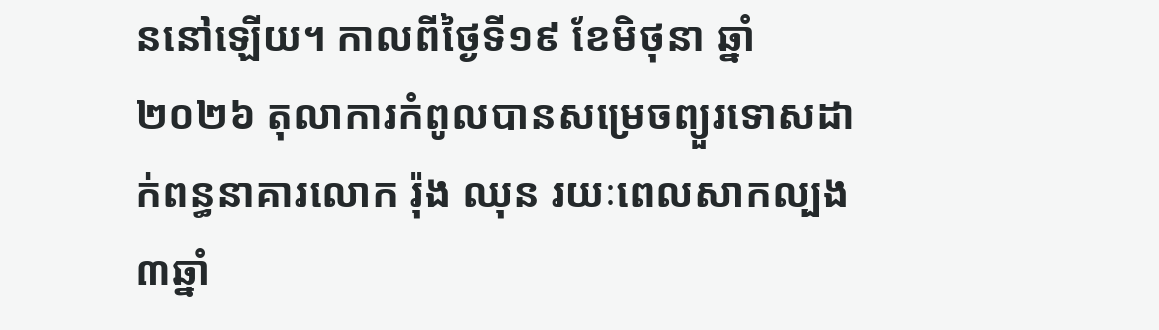ននៅឡើយ។ កាលពីថ្ងៃទី១៩ ខែមិថុនា ឆ្នាំ២០២៦ តុលាការកំពូលបានសម្រេចព្យួរទោសដាក់ពន្ធនាគារលោក រ៉ុង ឈុន រយៈពេលសាកល្បង៣ឆ្នាំ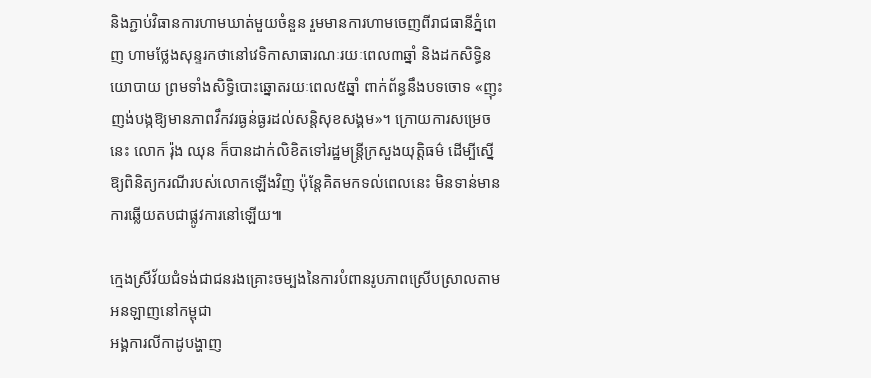និងភ្ជាប់វិធានការហាមឃាត់មួយចំនួន រួមមានការហាមចេញពីរាជធានីភ្នំពេញ ហាមថ្លែងសុន្ទរកថានៅវេទិកាសាធារណៈរយៈពេល៣ឆ្នាំ និងដកសិទ្ធិនយោបាយ ព្រមទាំងសិទ្ធិបោះឆ្នោតរយៈពេល៥ឆ្នាំ ពាក់ព័ន្ធនឹងបទចោទ «ញុះញង់បង្កឱ្យមានភាពវឹកវរធ្ងន់ធ្ងរដល់សន្តិសុខសង្គម»។ ក្រោយការសម្រេចនេះ លោក រ៉ុង ឈុន ក៏បានដាក់លិខិតទៅរដ្ឋមន្ត្រីក្រសួងយុត្តិធម៌ ដើម្បីស្នើឱ្យពិនិត្យករណីរបស់លោកឡើងវិញ ប៉ុន្តែគិតមកទល់ពេលនេះ មិនទាន់មានការឆ្លើយតបជាផ្លូវការនៅឡើយ៕

ក្មេងស្រីវ័យជំទង់ជាជនរងគ្រោះចម្បងនៃការបំពានរូបភាពស្រើបស្រាលតាមអនឡាញនៅកម្ពុជា
អង្គការលីកាដូបង្ហាញ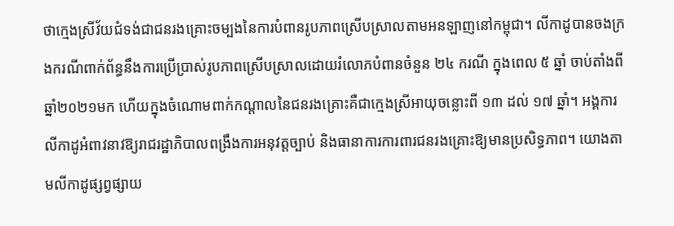ថាក្មេងស្រីវ័យជំទង់ជាជនរងគ្រោះចម្បងនៃការបំពានរូបភាពស្រើបស្រាលតាមអនឡាញនៅកម្ពុជា។ លីកាដូបានចងក្រងករណីពាក់ព័ន្ធនឹងការប្រើប្រាស់រូបភាពស្រើបស្រាលដោយរំលោភបំពានចំនួន ២៤ ករណី ក្នុងពេល ៥ ឆ្នាំ ចាប់តាំងពីឆ្នាំ២០២១មក ហើយក្នុងចំណោមពាក់កណ្ដាលនៃជនរងគ្រោះគឺជាក្មេងស្រីអាយុចន្លោះពី ១៣ ដល់ ១៧ ឆ្នាំ។ អង្គការលីកាដូអំពាវនាវឱ្យរាជរដ្ឋាភិបាលពង្រឹងការអនុវត្តច្បាប់ និងធានាការការពារជនរងគ្រោះឱ្យមានប្រសិទ្ធភាព។ យោងតាមលីកាដូផ្សព្វផ្សាយ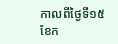កាលពីថ្ងៃទី១៥ ខែក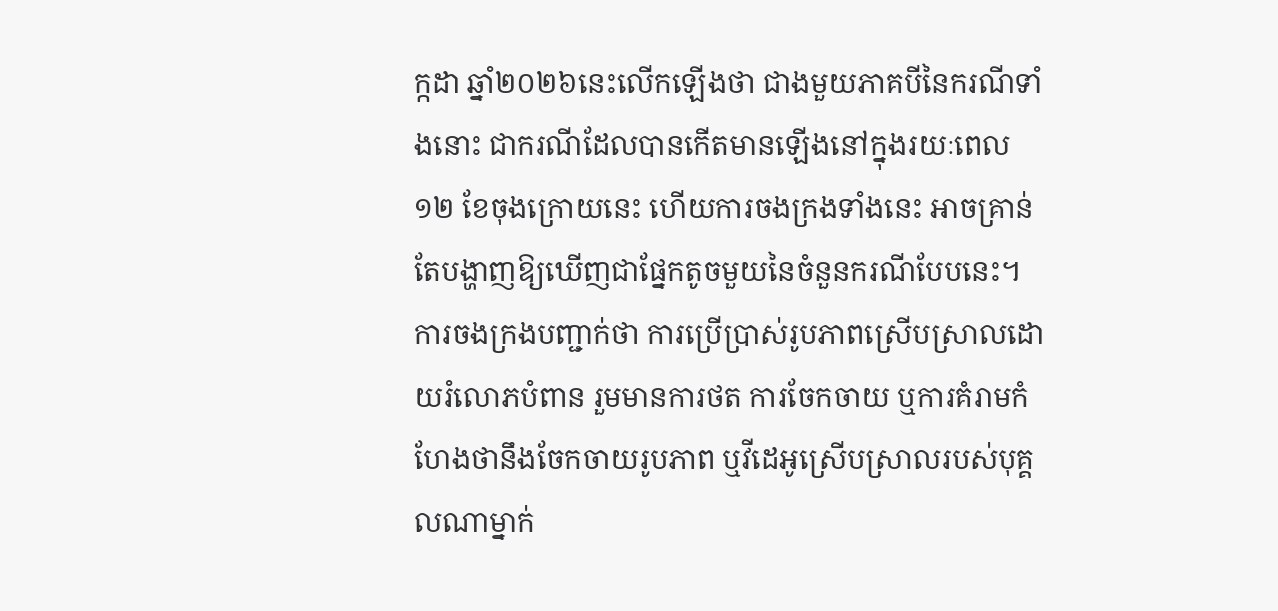ក្កដា ឆ្នាំ២០២៦នេះលើកឡើងថា ជាងមួយភាគបីនៃករណីទាំងនោះ ជាករណីដែលបានកើតមានឡើងនៅក្នុងរយៈពេល ១២ ខែចុងក្រោយនេះ ហើយការចងក្រងទាំងនេះ អាចគ្រាន់តែបង្ហាញឱ្យឃើញជាផ្នែកតូចមួយនៃចំនួនករណីបែបនេះ។ ការចងក្រងបញ្ជាក់ថា ការប្រើប្រាស់រូបភាពស្រើបស្រាលដោយរំលោភបំពាន រួមមានការថត ការចែកចាយ ឬការគំរាមកំហែងថានឹងចែកចាយរូបភាព ឬវីដេអូស្រើបស្រាលរបស់បុគ្គលណាម្នាក់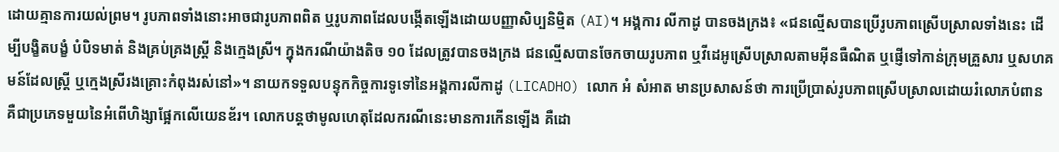ដោយគ្មានការយល់ព្រម។ រូបភាពទាំងនោះអាចជារូបភាពពិត ឬរូបភាពដែលបង្កើតឡើងដោយបញ្ញាសិប្បនិម្មិត (AI)។ អង្គការ លីកាដូ បានចងក្រង៖ «ជនល្មើសបានប្រើរូបភាពស្រើបស្រាលទាំងនេះ ដើម្បីបង្ខិតបង្ខំ បំបិទមាត់ និងគ្រប់គ្រងស្ត្រី និងក្មេងស្រី។ ក្នុងករណីយ៉ាងតិច ១០ ដែលត្រូវបានចងក្រង ជនល្មើសបានចែកចាយរូបភាព ឬវីដេអូស្រើបស្រាលតាមអ៊ីនធឺណិត ឬផ្ញើទៅកាន់ក្រុមគ្រួសារ ឬសហគមន៍ដែលស្ត្រី ឬក្មេងស្រីរងគ្រោះកំពុងរស់នៅ»។ នាយកទទួលបន្ទុកកិច្ចការទូទៅនៃអង្គការលីកាដូ (LICADHO) លោក អំ សំអាត មានប្រសាសន៍ថា ការប្រើប្រាស់រូបភាពស្រើបស្រាលដោយរំលោភបំពាន គឺជាប្រភេទមួយនៃអំពើហិង្សាផ្អែកលើយេនឌ័រ។ លោកបន្តថាមូលហេតុដែលករណីនេះមានការកើនឡើង គឺដោ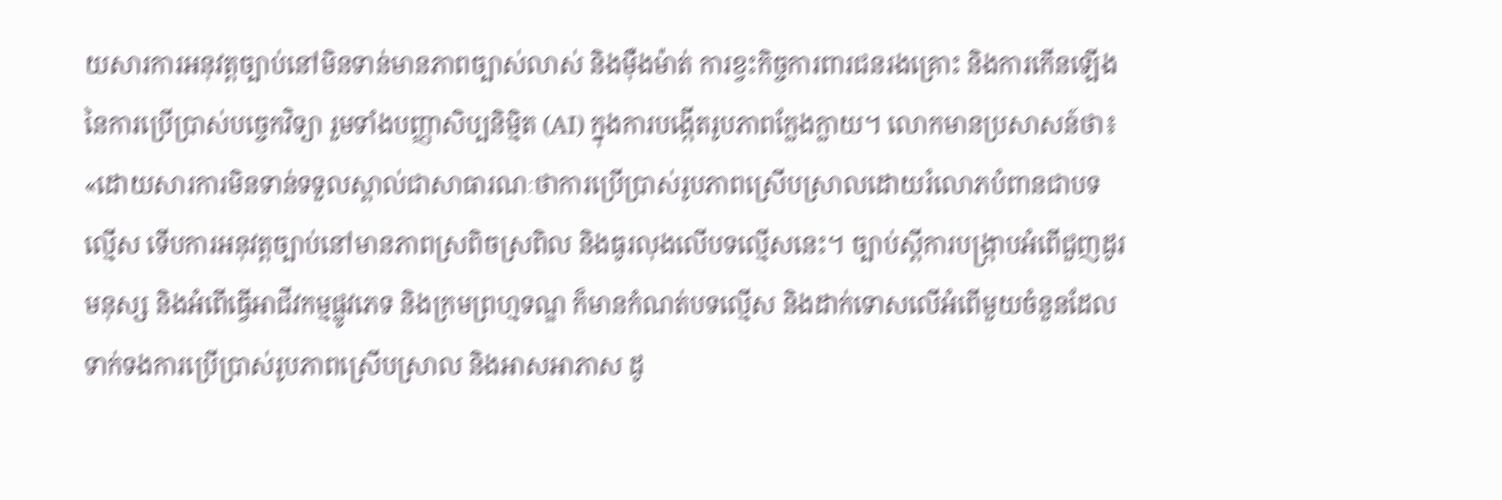យសារការអនុវត្តច្បាប់នៅមិនទាន់មានភាពច្បាស់លាស់ និងម៉ឺងម៉ាត់ ការខ្វះកិច្ចការពារជនរងគ្រោះ និងការកើនឡើងនៃការប្រើប្រាស់បច្ចេកវិទ្យា រួមទាំងបញ្ញាសិប្បនិម្មិត (AI) ក្នុងការបង្កើតរូបភាពក្លែងក្លាយ។ លោកមានប្រសាសន៍ថា៖ «ដោយសារការមិនទាន់ទទួលស្គាល់ជាសាធារណៈថាការប្រើប្រាស់រូបភាពស្រើបស្រាលដោយរំលោភបំពានជាបទល្មើស ទើបការអនុវត្តច្បាប់នៅមានភាពស្រពិចស្រពិល និងធូរលុងលើបទល្មើសនេះ។ ច្បាប់ស្តីការបង្រ្កាបអំពើជួញដូរមនុស្ស និងអំពើធ្វើអាជីវកម្មផ្លូវភេទ និងក្រមព្រហ្មទណ្ឌ ក៏មានកំណត់បទល្មើស និងដាក់ទោសលើអំពើមួយចំនួនដែលទាក់ទងការប្រើប្រាស់រូបភាពស្រើបស្រាល និងអាសអាភាស ដូ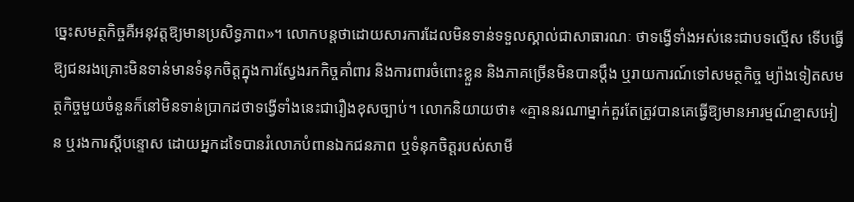ច្នេះសមត្ថកិច្ចគឺអនុវត្តឱ្យមានប្រសិទ្ធភាព»។ លោកបន្តថាដោយសារការដែលមិនទាន់ទទួលស្គាល់ជាសាធារណៈ ថាទង្វើទាំងអស់នេះជាបទល្មើស ទើបធ្វើឱ្យជនរងគ្រោះមិនទាន់មានទំនុកចិត្តក្នុងការស្វែងរកកិច្ចគាំពារ និងការពារចំពោះខ្លួន និងភាគច្រើនមិនបានប្តឹង ឬរាយការណ៍ទៅសមត្ថកិច្ច ម្យ៉ាងទៀតសមត្ថកិច្ចមួយចំនួនក៏នៅមិនទាន់ប្រាកដថាទង្វើទាំងនេះជារឿងខុសច្បាប់។ លោកនិយាយថា៖ «គ្មាននរណាម្នាក់គួរតែត្រូវបានគេធ្វើឱ្យមានអារម្មណ៍ខ្មាសអៀន ឬរងការស្តីបន្ទោស ដោយអ្នកដទៃបានរំលោភបំពានឯកជនភាព ឬទំនុកចិត្តរបស់សាមី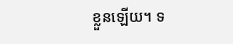ខ្លួនឡើយ។ ទ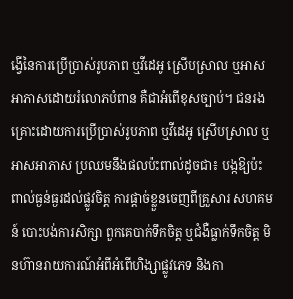ង្វើនៃការប្រើប្រាស់រូបភាព ឬវីដេអូ ស្រើបស្រាល ឬអាសអាភាសដោយរំលោភបំពាន គឺជាអំពើខុសច្បាប់។ ជនរងគ្រោះដោយការប្រើប្រាស់រូបភាព ឬវីដេអូ ស្រើបស្រាល ឬអាសអាភាស ប្រឈមនឹងផលប៉ះពាល់ដូចជា៖ បង្កឱ្យប៉ះពាល់ធ្ងន់ធ្ងរដល់ផ្លូវចិត្ត ការផ្តាច់ខ្លួនចេញពីគ្រួសារ សហគមន៍ បោះបង់ការសិក្សា ពួកគេបាក់ទឹកចិត្ត ឬជំងឺធ្លាក់ទឹកចិត្ត មិនហ៊ានរាយការណ៍អំពីអំពើហិង្សាផ្លូវភេទ និងកា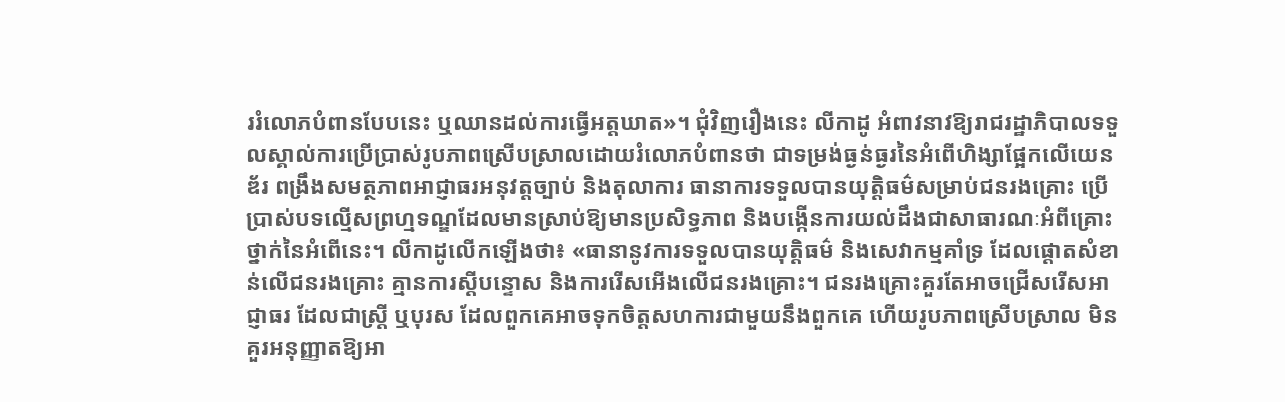ររំលោភបំពានបែបនេះ ឬឈានដល់ការធ្វើអត្តឃាត»។ ជុំវិញរឿងនេះ លីកាដូ អំពាវនាវឱ្យរាជរដ្ឋាភិបាលទទួលស្គាល់ការប្រើប្រាស់រូបភាពស្រើបស្រាលដោយរំលោភបំពានថា ជាទម្រង់ធ្ងន់ធ្ងរនៃអំពើហិង្សាផ្អែកលើយេនឌ័រ ពង្រឹងសមត្ថភាពអាជ្ញាធរអនុវត្តច្បាប់ និងតុលាការ ធានាការទទួលបានយុត្តិធម៌សម្រាប់ជនរងគ្រោះ ប្រើប្រាស់បទល្មើសព្រហ្មទណ្ឌដែលមានស្រាប់ឱ្យមានប្រសិទ្ធភាព និងបង្កើនការយល់ដឹងជាសាធារណៈអំពីគ្រោះថ្នាក់នៃអំពើនេះ។ លីកាដូលើកឡើងថា៖ «ធានានូវការទទួលបានយុត្តិធម៌ និងសេវាកម្មគាំទ្រ ដែលផ្តោតសំខាន់លើជនរងគ្រោះ គ្មានការស្តីបន្ទោស និងការរើសអើងលើជនរងគ្រោះ។ ជនរងគ្រោះគួរតែអាចជ្រើសរើសអាជ្ញាធរ ដែលជាស្រី្ត ឬបុរស ដែលពួកគេអាចទុកចិត្តសហការជាមួយនឹងពួកគេ ហើយរូបភាពស្រើបស្រាល មិនគួរអនុញ្ញាតឱ្យអា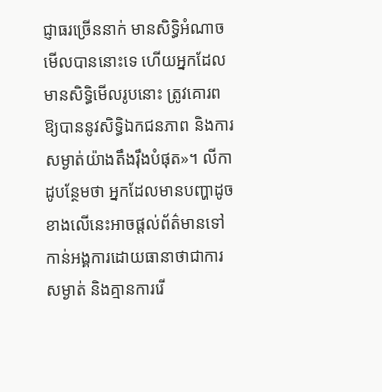ជ្ញាធរច្រើននាក់ មានសិទ្ធិអំណាចមើលបាននោះទេ ហើយអ្នកដែលមានសិទ្ធិមើលរូបនោះ ត្រូវគោរពឱ្យបាននូវសិទ្ធិឯកជនភាព និងការសម្ងាត់យ៉ាងតឹងរ៉ឹងបំផុត»។ លីកាដូបន្ថែមថា អ្នកដែលមានបញ្ហាដូចខាងលើនេះអាចផ្តល់ព័ត៌មានទៅកាន់អង្គការដោយធានាថាជាការសម្ងាត់ និងគ្មានការរើ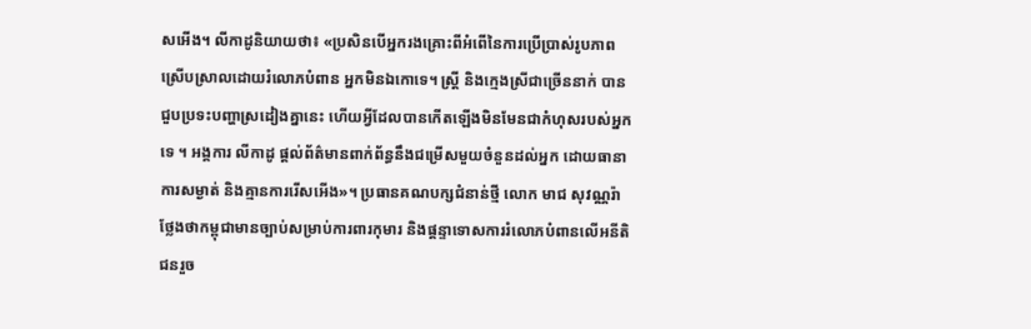សអើង។ លីកាដូនិយាយថា៖ «ប្រសិនបើអ្នករងគ្រោះពីអំពើនៃការប្រើប្រាស់រូបភាពស្រើបស្រាលដោយរំលោភបំពាន អ្នកមិនឯកោទេ។ ស្ត្រី និងក្មេងស្រីជាច្រើននាក់ បានជួបប្រទះបញ្ហាស្រដៀងគ្នានេះ ហើយអ្វីដែលបានកើតឡើងមិនមែនជាកំហុសរបស់អ្នកទេ ។ អង្គការ លីកាដូ ផ្តល់ព័ត៌មានពាក់ព័ន្ធនឹងជម្រើសមួយចំនួនដល់អ្នក ដោយធានាការសម្ងាត់ និងគ្មានការរើសអើង»។ ប្រធានគណបក្សជំនាន់ថ្មី លោក មាជ សុវណ្ណរ៉ា ថ្លែងថាកម្ពុជាមានច្បាប់សម្រាប់ការពារកុមារ និងផ្ដន្ទាទោសការរំលោភបំពានលើអនីតិជនរួច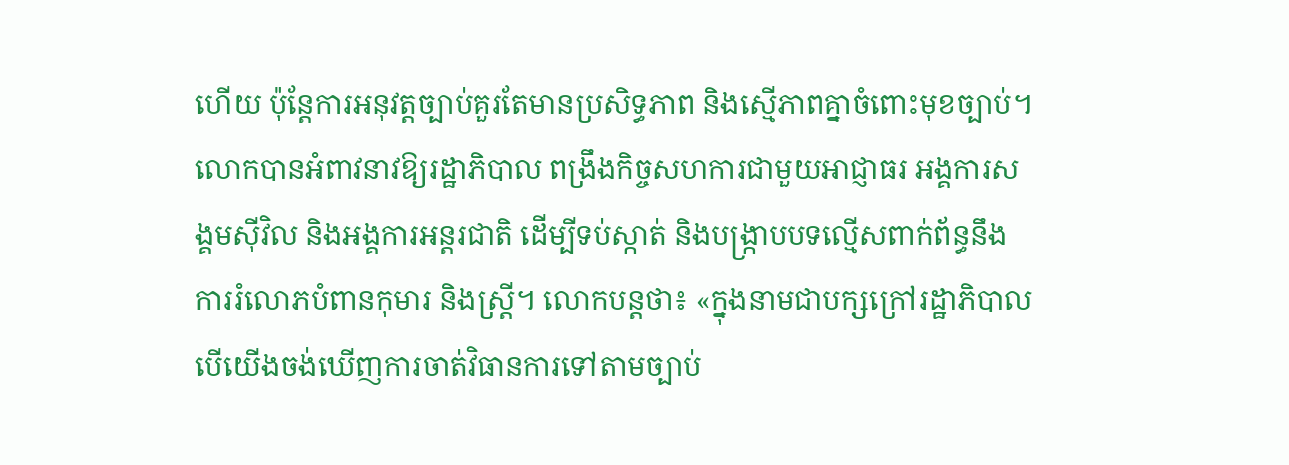ហើយ ប៉ុន្តែការអនុវត្តច្បាប់គួរតែមានប្រសិទ្ធភាព និងស្មើភាពគ្នាចំពោះមុខច្បាប់។ លោកបានអំពាវនាវឱ្យរដ្ឋាភិបាល ពង្រឹងកិច្ចសហការជាមួយអាជ្ញាធរ អង្គការសង្គមស៊ីវិល និងអង្គការអន្តរជាតិ ដើម្បីទប់ស្កាត់ និងបង្ក្រាបបទល្មើសពាក់ព័ន្ធនឹងការរំលោភបំពានកុមារ និងស្ត្រី។ លោកបន្តថា៖ «ក្នុងនាមជាបក្សក្រៅរដ្ឋាភិបាល បើយើងចង់ឃើញការចាត់វិធានការទៅតាមច្បាប់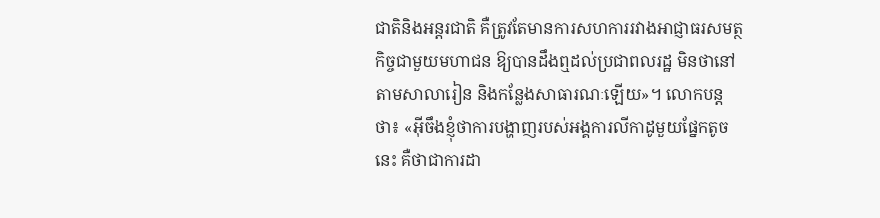ជាតិនិងអន្តរជាតិ គឺត្រូវតែមានការសហការរវាងអាជ្ញាធរសមត្ថកិច្ចជាមួយមហាជន ឱ្យបានដឹងឮដល់ប្រជាពលរដ្ឋ មិនថានៅតាមសាលារៀន និងកន្លែងសាធារណៈឡើយ»។ លោកបន្តថា៖ «អ៊ីចឹងខ្ញុំថាការបង្ហាញរបស់អង្គការលីកាដូមួយផ្នែកតូចនេះ គឺថាជាការដា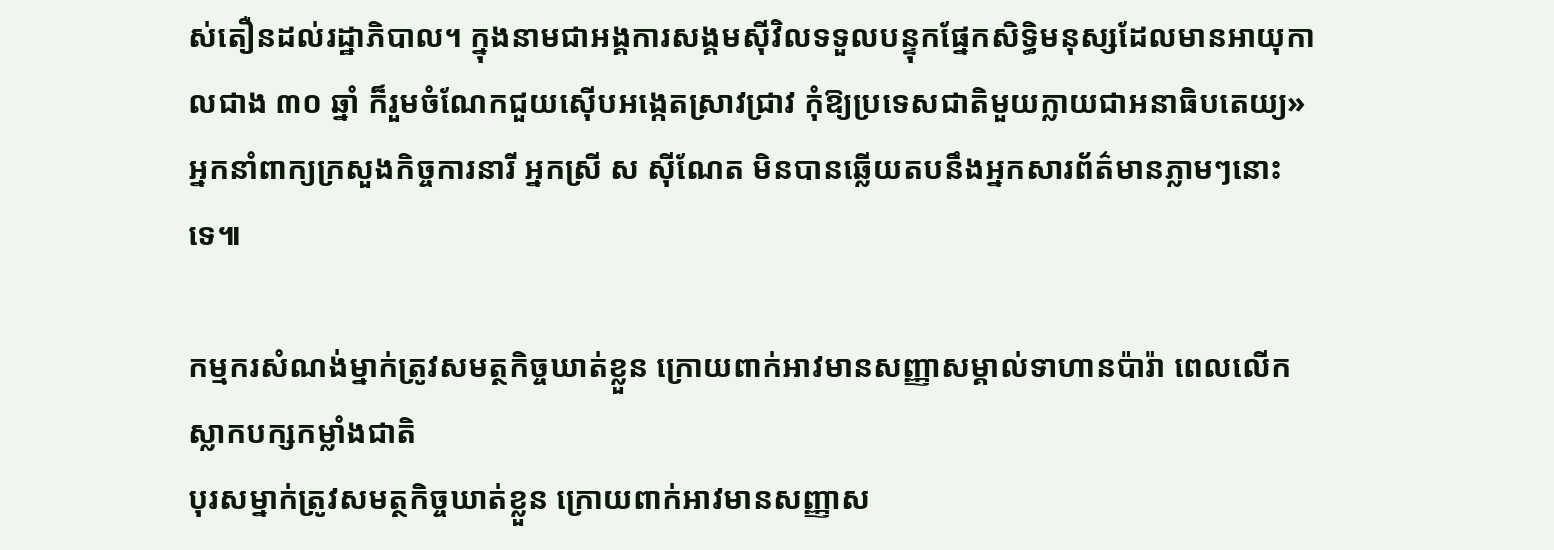ស់តឿនដល់រដ្ឋាភិបាល។ ក្នុងនាមជាអង្គការសង្គមស៊ីវិលទទួលបន្ទុកផ្នែកសិទ្ធិមនុស្សដែលមានអាយុកាលជាង ៣០ ឆ្នាំ ក៏រួមចំណែកជួយស៊ើបអង្កេតស្រាវជ្រាវ កុំឱ្យប្រទេសជាតិមួយក្លាយជាអនាធិបតេយ្យ» អ្នកនាំពាក្យក្រសួងកិច្ចការនារី អ្នកស្រី ស ស៊ីណែត មិនបានឆ្លើយតបនឹងអ្នកសារព័ត៌មានភ្លាមៗនោះទេ៕

កម្មករសំណង់ម្នាក់ត្រូវសមត្ថកិច្ចឃាត់ខ្លួន ក្រោយពាក់អាវមានសញ្ញាសម្គាល់ទាហានប៉ារ៉ា ពេលលើកស្លាកបក្សកម្លាំងជាតិ
បុរសម្នាក់ត្រូវសមត្ថកិច្ចឃាត់ខ្លួន ក្រោយពាក់អាវមានសញ្ញាស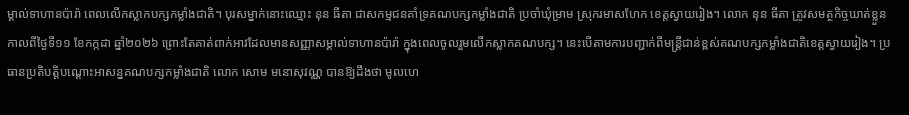ម្គាល់ទាហានប៉ារ៉ា ពេលលើកស្លាកបក្សកម្លាំងជាតិ។ បុរសម្នាក់នោះឈ្មោះ នុន ធីតា ជាសកម្មជនគាំទ្រគណបក្សកម្លាំងជាតិ ប្រចាំឃុំម្រាម ស្រុករមាសហែក ខេត្តស្វាយរៀង។ លោក នុន ធីតា ត្រូវសមត្ថកិច្ចឃាត់ខ្លួនកាលពីថ្ងៃទី១១ ខែកក្កដា ឆ្នាំ២០២៦ ព្រោះតែគាត់ពាក់អាវដែលមានសញ្ញាសម្គាល់ទាហានប៉ារ៉ា ក្នុងពេលចូលរួមលើកស្លាកគណបក្ស។ នេះបើតាមការបញ្ជាក់ពីមន្ត្រីជាន់ខ្ពស់គណបក្សកម្លាំងជាតិខេត្តស្វាយរៀង។ ប្រធានប្រតិបត្តិបណ្តោះអាសន្នគណបក្សកម្លាំងជាតិ លោក សោម មនោសុវណ្ណ បានឱ្យដឹងថា មូលហេ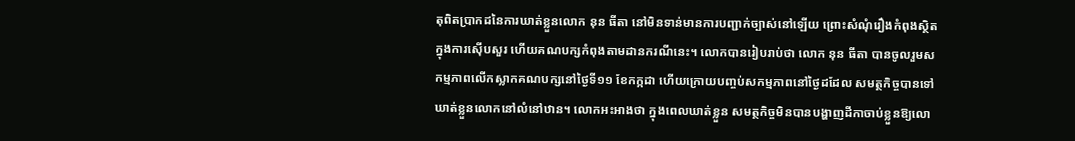តុពិតប្រាកដនៃការឃាត់ខ្លួនលោក នុន ធីតា នៅមិនទាន់មានការបញ្ជាក់ច្បាស់នៅឡើយ ព្រោះសំណុំរឿងកំពុងស្ថិតក្នុងការស៊ើបសួរ ហើយគណបក្សកំពុងតាមដានករណីនេះ។ លោកបានរៀបរាប់ថា លោក នុន ធីតា បានចូលរួមសកម្មភាពលើកស្លាកគណបក្សនៅថ្ងៃទី១១ ខែកក្កដា ហើយក្រោយបញ្ចប់សកម្មភាពនៅថ្ងៃដដែល សមត្ថកិច្ចបានទៅឃាត់ខ្លួនលោកនៅលំនៅឋាន។ លោកអះអាងថា ក្នុងពេលឃាត់ខ្លួន សមត្ថកិច្ចមិនបានបង្ហាញដីកាចាប់ខ្លួនឱ្យលោ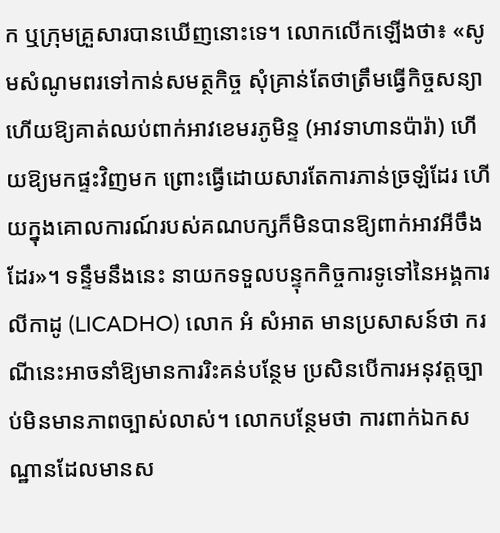ក ឬក្រុមគ្រួសារបានឃើញនោះទេ។ លោកលើកឡើងថា៖ «សូមសំណូមពរទៅកាន់សមត្ថកិច្ច សុំគ្រាន់តែថាត្រឹមធ្វើកិច្ចសន្យា ហើយឱ្យគាត់ឈប់ពាក់អាវខេមរភូមិន្ទ (អាវទាហានប៉ារ៉ា) ហើយឱ្យមកផ្ទះវិញមក ព្រោះធ្វើដោយសារតែការភាន់ច្រឡំដែរ ហើយក្នុងគោលការណ៍របស់គណបក្សក៏មិនបានឱ្យពាក់អាវអីចឹងដែរ»។ ទន្ទឹមនឹងនេះ នាយកទទួលបន្ទុកកិច្ចការទូទៅនៃអង្គការលីកាដូ (LICADHO) លោក អំ សំអាត មានប្រសាសន៍ថា ករណីនេះអាចនាំឱ្យមានការរិះគន់បន្ថែម ប្រសិនបើការអនុវត្តច្បាប់មិនមានភាពច្បាស់លាស់។ លោកបន្ថែមថា ការពាក់ឯកសណ្ឋានដែលមានស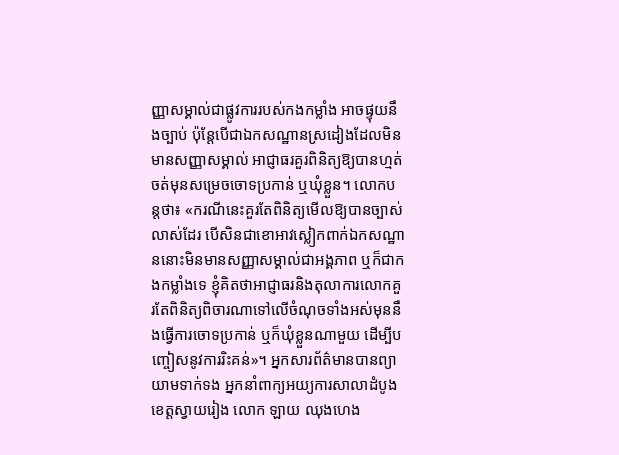ញ្ញាសម្គាល់ជាផ្លូវការរបស់កងកម្លាំង អាចផ្ទុយនឹងច្បាប់ ប៉ុន្តែបើជាឯកសណ្ឋានស្រដៀងដែលមិនមានសញ្ញាសម្គាល់ អាជ្ញាធរគួរពិនិត្យឱ្យបានហ្មត់ចត់មុនសម្រេចចោទប្រកាន់ ឬឃុំខ្លួន។ លោកបន្តថា៖ «ករណីនេះគួរតែពិនិត្យមើលឱ្យបានច្បាស់លាស់ដែរ បើសិនជាខោអាវស្លៀកពាក់ឯកសណ្ឋាននោះមិនមានសញ្ញាសម្គាល់ជាអង្គភាព ឬក៏ជាកងកម្លាំងទេ ខ្ញុំគិតថាអាជ្ញាធរនិងតុលាការលោកគួរតែពិនិត្យពិចារណាទៅលើចំណុចទាំងអស់មុននឹងធ្វើការចោទប្រកាន់ ឬក៏ឃុំខ្លួនណាមួយ ដើម្បីបញ្ចៀសនូវការរិះគន់»។ អ្នកសារព័ត៌មានបានព្យាយាមទាក់ទង អ្នកនាំពាក្យអយ្យការសាលាដំបូងខេត្តស្វាយរៀង លោក ឡាយ ឈុងហេង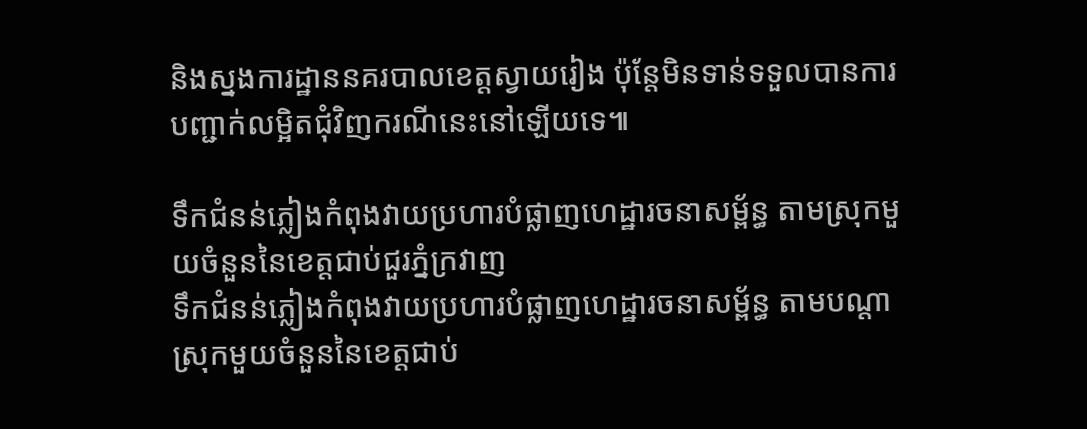និងស្នងការដ្ឋាននគរបាលខេត្តស្វាយរៀង ប៉ុន្តែមិនទាន់ទទួលបានការបញ្ជាក់លម្អិតជុំវិញករណីនេះនៅឡើយទេ៕

ទឹកជំនន់ភ្លៀងកំពុងវាយប្រហារបំផ្លាញហេដ្ឋារចនាសម្ព័ន្ធ តាមស្រុកមួយចំនួននៃខេត្តជាប់ជួរភ្នំក្រវាញ
ទឹកជំនន់ភ្លៀងកំពុងវាយប្រហារបំផ្លាញហេដ្ឋារចនាសម្ព័ន្ធ តាមបណ្ដាស្រុកមួយចំនួននៃខេត្តជាប់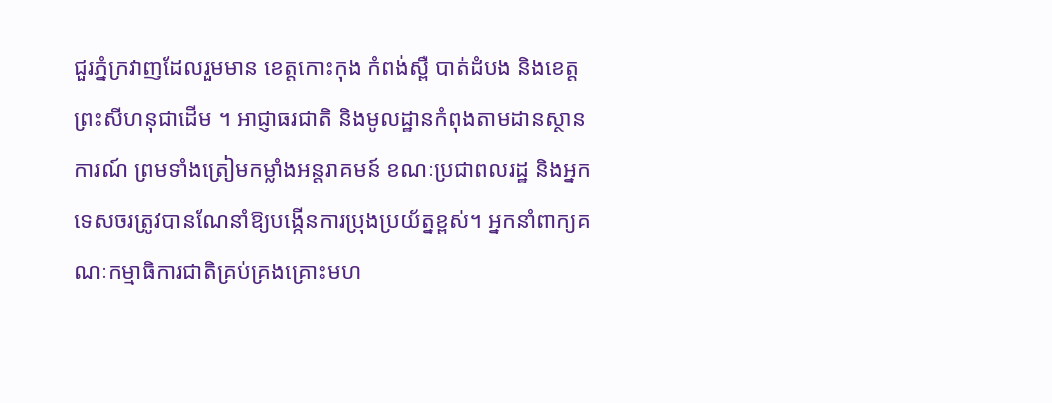ជួរភ្នំក្រវាញដែលរួមមាន ខេត្តកោះកុង កំពង់ស្ពឺ បាត់ដំបង និងខេត្តព្រះសីហនុជាដើម ។ អាជ្ញាធរជាតិ និងមូលដ្ឋានកំពុងតាមដានស្ថានការណ៍ ព្រមទាំងត្រៀមកម្លាំងអន្តរាគមន៍ ខណៈប្រជាពលរដ្ឋ និងអ្នកទេសចរត្រូវបានណែនាំឱ្យបង្កើនការប្រុងប្រយ័ត្នខ្ពស់។ អ្នកនាំពាក្យគណៈកម្មាធិការជាតិគ្រប់គ្រងគ្រោះមហ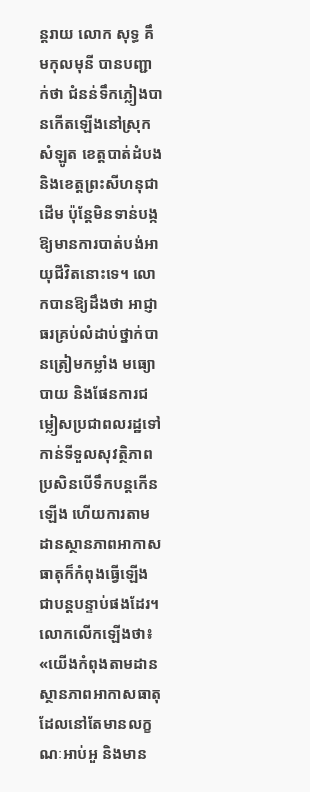ន្តរាយ លោក សុទ្ធ គឹមកុលមុនី បានបញ្ជាក់ថា ជំនន់ទឹកភ្លៀងបានកើតឡើងនៅស្រុកសំឡូត ខេត្តបាត់ដំបង និងខេត្តព្រះសីហនុជាដើម ប៉ុន្តែមិនទាន់បង្កឱ្យមានការបាត់បង់អាយុជីវិតនោះទេ។ លោកបានឱ្យដឹងថា អាជ្ញាធរគ្រប់លំដាប់ថ្នាក់បានត្រៀមកម្លាំង មធ្យោបាយ និងផែនការជម្លៀសប្រជាពលរដ្ឋទៅកាន់ទីទួលសុវត្ថិភាព ប្រសិនបើទឹកបន្តកើនឡើង ហើយការតាមដានស្ថានភាពអាកាសធាតុក៏កំពុងធ្វើឡើងជាបន្តបន្ទាប់ផងដែរ។ លោកលើកឡើងថា៖ «យើងកំពុងតាមដានស្ថានភាពអាកាសធាតុដែលនៅតែមានលក្ខណៈអាប់អួ និងមាន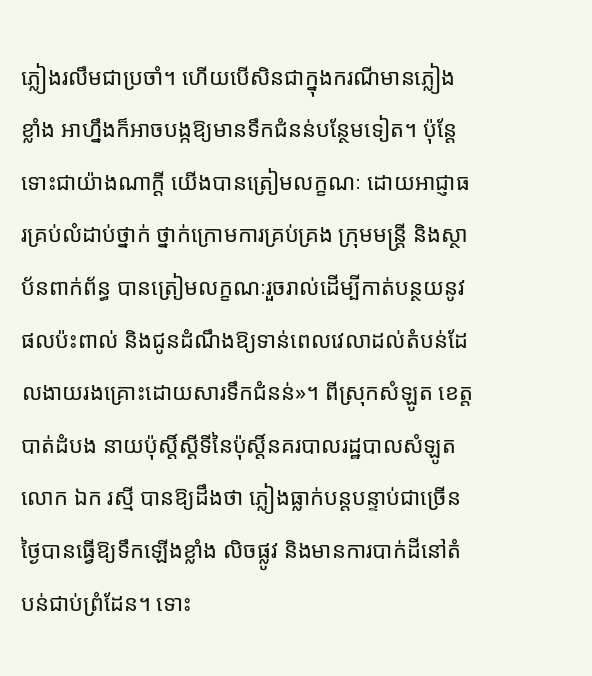ភ្លៀងរលឹមជាប្រចាំ។ ហើយបើសិនជាក្នុងករណីមានភ្លៀងខ្លាំង អាហ្នឹងក៏អាចបង្កឱ្យមានទឹកជំនន់បន្ថែមទៀត។ ប៉ុន្តែទោះជាយ៉ាងណាក្ដី យើងបានត្រៀមលក្ខណៈ ដោយអាជ្ញាធរគ្រប់លំដាប់ថ្នាក់ ថ្នាក់ក្រោមការគ្រប់គ្រង ក្រុមមន្ត្រី និងស្ថាប័នពាក់ព័ន្ធ បានត្រៀមលក្ខណៈរួចរាល់ដើម្បីកាត់បន្ថយនូវផលប៉ះពាល់ និងជូនដំណឹងឱ្យទាន់ពេលវេលាដល់តំបន់ដែលងាយរងគ្រោះដោយសារទឹកជំនន់»។ ពីស្រុកសំឡូត ខេត្តបាត់ដំបង នាយប៉ុស្តិ៍ស្ដីទីនៃប៉ុស្ដិ៍នគរបាលរដ្ឋបាលសំឡូត លោក ឯក រស្មី បានឱ្យដឹងថា ភ្លៀងធ្លាក់បន្តបន្ទាប់ជាច្រើនថ្ងៃបានធ្វើឱ្យទឹកឡើងខ្លាំង លិចផ្លូវ និងមានការបាក់ដីនៅតំបន់ជាប់ព្រំដែន។ ទោះ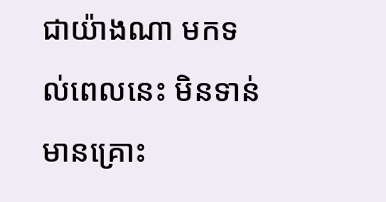ជាយ៉ាងណា មកទល់ពេលនេះ មិនទាន់មានគ្រោះ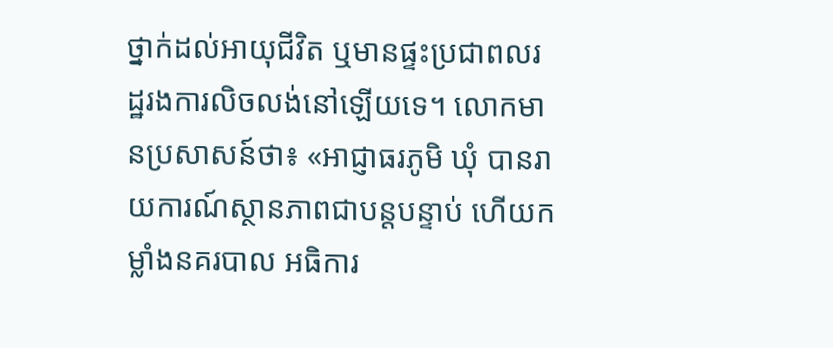ថ្នាក់ដល់អាយុជីវិត ឬមានផ្ទះប្រជាពលរដ្ឋរងការលិចលង់នៅឡើយទេ។ លោកមានប្រសាសន៍ថា៖ «អាជ្ញាធរភូមិ ឃុំ បានរាយការណ៍ស្ថានភាពជាបន្តបន្ទាប់ ហើយកម្លាំងនគរបាល អធិការ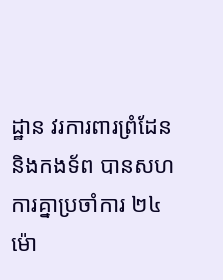ដ្ឋាន វរការពារព្រំដែន និងកងទ័ព បានសហការគ្នាប្រចាំការ ២៤ម៉ោ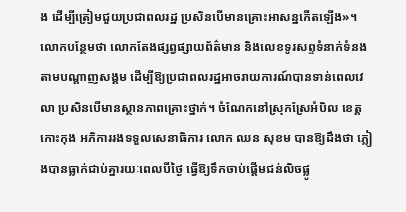ង ដើម្បីត្រៀមជួយប្រជាពលរដ្ឋ ប្រសិនបើមានគ្រោះអាសន្នកើតឡើង»។ លោកបន្ថែមថា លោកតែងផ្សព្វផ្សាយព័ត៌មាន និងលេខទូរសព្ទទំនាក់ទំនងតាមបណ្តាញសង្គម ដើម្បីឱ្យប្រជាពលរដ្ឋអាចរាយការណ៍បានទាន់ពេលវេលា ប្រសិនបើមានស្ថានភាពគ្រោះថ្នាក់។ ចំណែកនៅស្រុកស្រែអំបិល ខេត្តកោះកុង អភិការរងទទួលសេនាធិការ លោក ឈន សុខម បានឱ្យដឹងថា ភ្លៀងបានធ្លាក់ជាប់គ្នារយៈពេលបីថ្ងៃ ធ្វើឱ្យទឹកចាប់ផ្តើមជន់លិចផ្លូ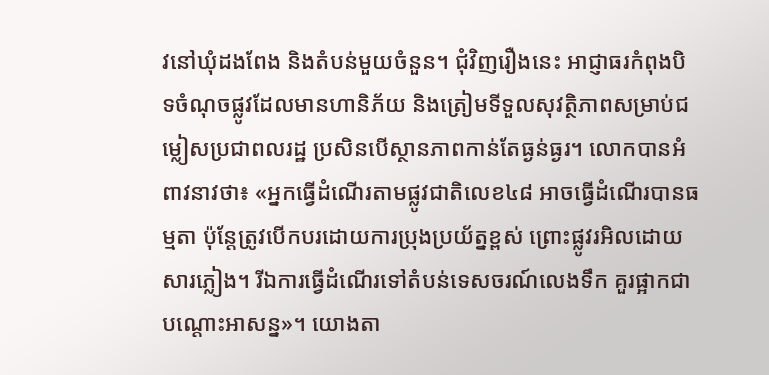វនៅឃុំដងពែង និងតំបន់មួយចំនួន។ ជុំវិញរឿងនេះ អាជ្ញាធរកំពុងបិទចំណុចផ្លូវដែលមានហានិភ័យ និងត្រៀមទីទួលសុវត្ថិភាពសម្រាប់ជម្លៀសប្រជាពលរដ្ឋ ប្រសិនបើស្ថានភាពកាន់តែធ្ងន់ធ្ងរ។ លោកបានអំពាវនាវថា៖ «អ្នកធ្វើដំណើរតាមផ្លូវជាតិលេខ៤៨ អាចធ្វើដំណើរបានធម្មតា ប៉ុន្តែត្រូវបើកបរដោយការប្រុងប្រយ័ត្នខ្ពស់ ព្រោះផ្លូវរអិលដោយសារភ្លៀង។ រីឯការធ្វើដំណើរទៅតំបន់ទេសចរណ៍លេងទឹក គួរផ្អាកជាបណ្តោះអាសន្ន»។ យោងតា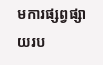មការផ្សព្វផ្សាយរប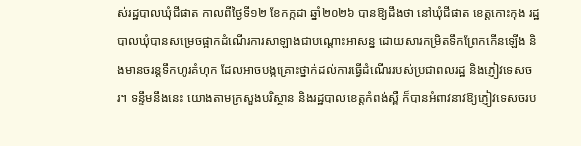ស់រដ្ឋបាលឃុំជីផាត កាលពីថ្ងៃទី១២ ខែកក្កដា ឆ្នាំ២០២៦ បានឱ្យដឹងថា នៅឃុំជីផាត ខេត្តកោះកុង រដ្ឋបាលឃុំបានសម្រេចផ្អាកដំណើរការសាឡាងជាបណ្តោះអាសន្ន ដោយសារកម្រិតទឹកព្រែកកើនឡើង និងមានចរន្តទឹកហូរគំហុក ដែលអាចបង្កគ្រោះថ្នាក់ដល់ការធ្វើដំណើររបស់ប្រជាពលរដ្ឋ និងភ្ញៀវទេសចរ។ ទន្ទឹមនឹងនេះ យោងតាមក្រសួងបរិស្ថាន និងរដ្ឋបាលខេត្តកំពង់ស្ពឺ ក៏បានអំពាវនាវឱ្យភ្ញៀវទេសចរប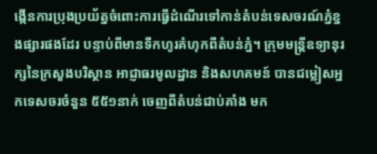ង្កើនការប្រុងប្រយ័ត្នចំពោះការធ្វើដំណើរទៅកាន់តំបន់ទេសចរណ៍ភ្នំខ្នងផ្សារផងដែរ បន្ទាប់ពីមានទឹកហូរគំហុកពីតំបន់ភ្នំ។ ក្រុមមន្ត្រីឧទ្យានុរក្សនៃក្រសួងបរិស្ថាន អាជ្ញាធរមូលដ្ឋាន និងសហគមន៍ បានជម្លៀសអ្នកទេសចរចំនួន ៥៥១នាក់ ចេញពីតំបន់ជាប់គាំង មក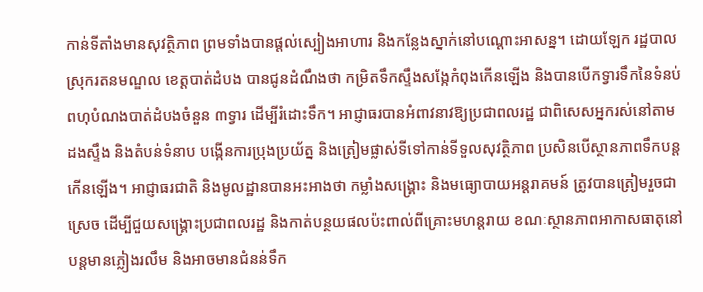កាន់ទីតាំងមានសុវត្ថិភាព ព្រមទាំងបានផ្តល់ស្បៀងអាហារ និងកន្លែងស្នាក់នៅបណ្តោះអាសន្ន។ ដោយឡែក រដ្ឋបាលស្រុករតនមណ្ឌល ខេត្តបាត់ដំបង បានជូនដំណឹងថា កម្រិតទឹកស្ទឹងសង្កែកំពុងកើនឡើង និងបានបើកទ្វារទឹកនៃទំនប់ពហុបំណងបាត់ដំបងចំនួន ៣ទ្វារ ដើម្បីរំដោះទឹក។ អាជ្ញាធរបានអំពាវនាវឱ្យប្រជាពលរដ្ឋ ជាពិសេសអ្នករស់នៅតាមដងស្ទឹង និងតំបន់ទំនាប បង្កើនការប្រុងប្រយ័ត្ន និងត្រៀមផ្លាស់ទីទៅកាន់ទីទួលសុវត្ថិភាព ប្រសិនបើស្ថានភាពទឹកបន្តកើនឡើង។ អាជ្ញាធរជាតិ និងមូលដ្ឋានបានអះអាងថា កម្លាំងសង្គ្រោះ និងមធ្យោបាយអន្តរាគមន៍ ត្រូវបានត្រៀមរួចជាស្រេច ដើម្បីជួយសង្គ្រោះប្រជាពលរដ្ឋ និងកាត់បន្ថយផលប៉ះពាល់ពីគ្រោះមហន្តរាយ ខណៈស្ថានភាពអាកាសធាតុនៅបន្តមានភ្លៀងរលឹម និងអាចមានជំនន់ទឹក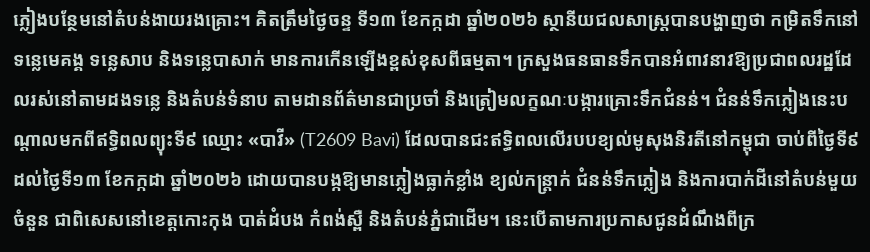ភ្លៀងបន្ថែមនៅតំបន់ងាយរងគ្រោះ។ គិតត្រឹមថ្ងៃចន្ទ ទី១៣ ខែកក្កដា ឆ្នាំ២០២៦ ស្ថានីយជលសាស្ត្របានបង្ហាញថា កម្រិតទឹកនៅទន្លេមេគង្គ ទន្លេសាប និងទន្លេបាសាក់ មានការកើនឡើងខ្ពស់ខុសពីធម្មតា។ ក្រសួងធនធានទឹកបានអំពាវនាវឱ្យប្រជាពលរដ្ឋដែលរស់នៅតាមដងទន្លេ និងតំបន់ទំនាប តាមដានព័ត៌មានជាប្រចាំ និងត្រៀមលក្ខណៈបង្ការគ្រោះទឹកជំនន់។ ជំនន់ទឹកភ្លៀងនេះបណ្ដាលមកពីឥទ្ធិពលព្យុះទី៩ ឈ្មោះ «បាវី» (T2609 Bavi) ដែលបានជះឥទ្ធិពលលើរបបខ្យល់មូសុងនិរតីនៅកម្ពុជា ចាប់ពីថ្ងៃទី៩ ដល់ថ្ងៃទី១៣ ខែកក្កដា ឆ្នាំ២០២៦ ដោយបានបង្កឱ្យមានភ្លៀងធ្លាក់ខ្លាំង ខ្យល់កន្ត្រាក់ ជំនន់ទឹកភ្លៀង និងការបាក់ដីនៅតំបន់មួយចំនួន ជាពិសេសនៅខេត្តកោះកុង បាត់ដំបង កំពង់ស្ពឺ និងតំបន់ភ្នំជាដើម។ នេះបើតាមការប្រកាសជូនដំណឹងពីក្រ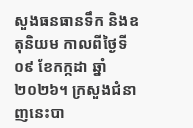សួងធនធានទឹក និងឧតុនិយម កាលពីថ្ងៃទី០៩ ខែកក្កដា ឆ្នាំ២០២៦។ ក្រសួងជំនាញនេះបា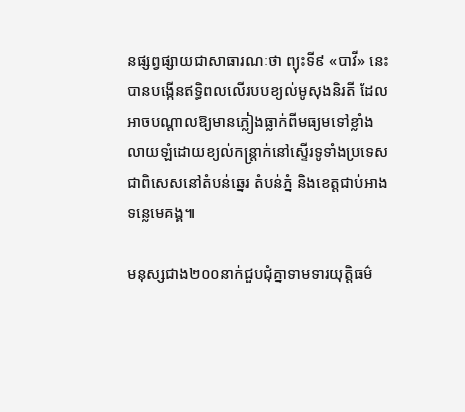នផ្សព្វផ្សាយជាសាធារណៈថា ព្យុះទី៩ «បាវី» នេះ បានបង្កើនឥទ្ធិពលលើរបបខ្យល់មូសុងនិរតី ដែលអាចបណ្តាលឱ្យមានភ្លៀងធ្លាក់ពីមធ្យមទៅខ្លាំង លាយឡំដោយខ្យល់កន្ត្រាក់នៅស្ទើរទូទាំងប្រទេស ជាពិសេសនៅតំបន់ឆ្នេរ តំបន់ភ្នំ និងខេត្តជាប់អាងទន្លេមេគង្គ៕

មនុស្សជាង២០០នាក់ជួបជុំគ្នាទាមទារយុត្តិធម៌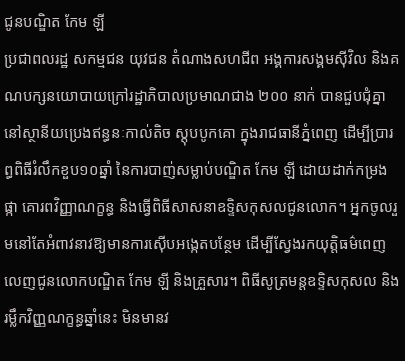ជូនបណ្ឌិត កែម ឡី
ប្រជាពលរដ្ឋ សកម្មជន យុវជន តំណាងសហជីព អង្គការសង្គមស៊ីវិល និងគណបក្សនយោបាយក្រៅរដ្ឋាភិបាលប្រមាណជាង ២០០ នាក់ បានជួបជុំគ្នានៅស្ថានីយប្រេងឥន្ធនៈកាល់តិច ស្តុបបូកគោ ក្នុងរាជធានីភ្នំពេញ ដើម្បីប្រារព្ធពិធីរំលឹកខួប១០ឆ្នាំ នៃការបាញ់សម្លាប់បណ្ឌិត កែម ឡី ដោយដាក់កម្រងផ្កា គោរពវិញ្ញាណក្ខន្ធ និងធ្វើពិធីសាសនាឧទ្ទិសកុសលជូនលោក។ អ្នកចូលរួមនៅតែអំពាវនាវឱ្យមានការស៊ើបអង្កេតបន្ថែម ដើម្បីស្វែងរកយុត្តិធម៌ពេញលេញជូនលោកបណ្ឌិត កែម ឡី និងគ្រួសារ។ ពិធីសូត្រមន្តឧទ្ទិសកុសល និងរម្លឹកវិញ្ញណក្ខន្ធឆ្នាំនេះ មិនមានវ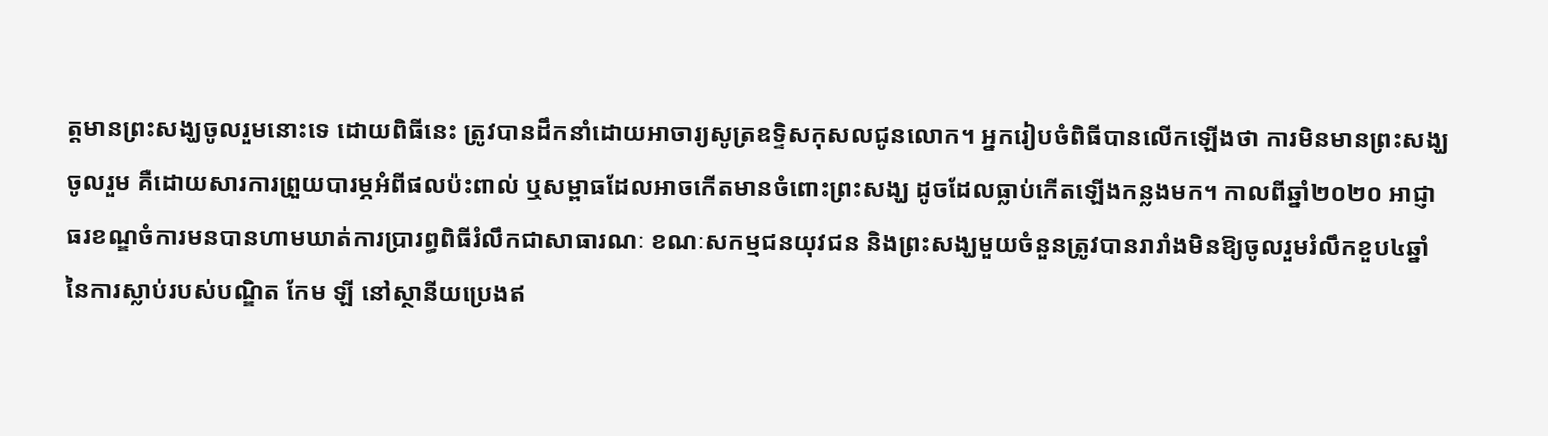ត្តមានព្រះសង្ឃចូលរួមនោះទេ ដោយពិធីនេះ ត្រូវបានដឹកនាំដោយអាចារ្យសូត្រឧទ្ទិសកុសលជូនលោក។ អ្នករៀបចំពិធីបានលើកឡើងថា ការមិនមានព្រះសង្ឃចូលរួម គឺដោយសារការព្រួយបារម្ភអំពីផលប៉ះពាល់ ឬសម្ពាធដែលអាចកើតមានចំពោះព្រះសង្ឃ ដូចដែលធ្លាប់កើតឡើងកន្លងមក។ កាលពីឆ្នាំ២០២០ អាជ្ញាធរខណ្ឌចំការមនបានហាមឃាត់ការប្រារព្ធពិធីរំលឹកជាសាធារណៈ ខណៈសកម្មជនយុវជន និងព្រះសង្ឃមួយចំនួនត្រូវបានរារាំងមិនឱ្យចូលរួមរំលឹកខួប៤ឆ្នាំនៃការស្លាប់របស់បណ្ឌិត កែម ឡី នៅស្ថានីយប្រេងឥ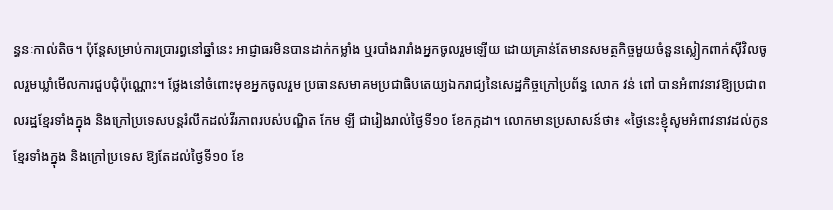ន្ធនៈកាល់តិច។ ប៉ុន្តែសម្រាប់ការប្រារព្ធនៅឆ្នាំនេះ អាជ្ញាធរមិនបានដាក់កម្លាំង ឬរបាំងរារាំងអ្នកចូលរួមឡើយ ដោយគ្រាន់តែមានសមត្ថកិច្ចមួយចំនួនស្លៀកពាក់ស៊ីវិលចូលរួមឃ្លាំមើលការជួបជុំប៉ុណ្ណោះ។ ថ្លែងនៅចំពោះមុខអ្នកចូលរួម ប្រធានសមាគមប្រជាធិបតេយ្យឯករាជ្យនៃសេដ្ឋកិច្ចក្រៅប្រព័ន្ធ លោក វន់ ពៅ បានអំពាវនាវឱ្យប្រជាពលរដ្ឋខ្មែរទាំងក្នុង និងក្រៅប្រទេសបន្តរំលឹកដល់វីរភាពរបស់បណ្ឌិត កែម ឡី ជារៀងរាល់ថ្ងៃទី១០ ខែកក្កដា។ លោកមានប្រសាសន៍ថា៖ «ថ្ងៃនេះខ្ញុំសូមអំពាវនាវដល់កូនខ្មែរទាំងក្នុង និងក្រៅប្រទេស ឱ្យតែដល់ថ្ងៃទី១០ ខែ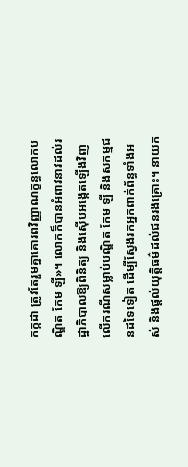កក្កដា ត្រូវតែរួមគ្នាគោរពវិញ្ញាណក្ខន្ធលោកបណ្ឌិត កែម ឡី»។ លោកក៏បានអំពាវនាវដល់រដ្ឋាភិបាលឱ្យពិនិត្យ និងស៊ើបអង្កេតឡើងវិញលើករណីសម្លាប់បណ្ឌិត កែម ឡី និងសកម្មជនដទៃទៀត ដើម្បីស្វែងរកអ្នកពាក់ព័ន្ធទាំងអស់ និងផ្តល់យុត្តិធម៌ដល់ជនរងគ្រោះ។ នាយក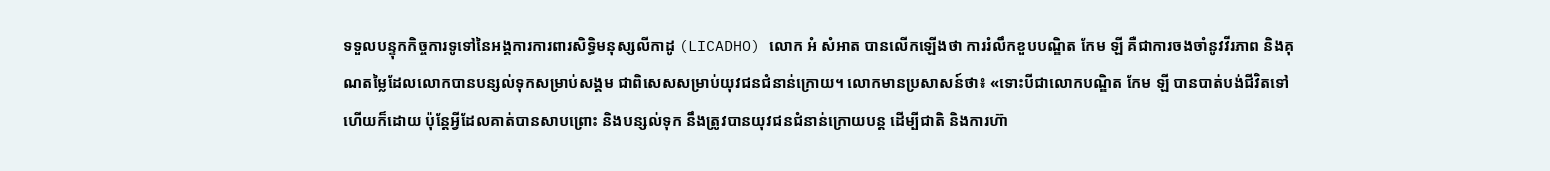ទទួលបន្ទុកកិច្ចការទូទៅនៃអង្គការការពារសិទ្ធិមនុស្សលីកាដូ (LICADHO) លោក អំ សំអាត បានលើកឡើងថា ការរំលឹកខួបបណ្ឌិត កែម ឡី គឺជាការចងចាំនូវវីរភាព និងគុណតម្លៃដែលលោកបានបន្សល់ទុកសម្រាប់សង្គម ជាពិសេសសម្រាប់យុវជនជំនាន់ក្រោយ។ លោកមានប្រសាសន៍ថា៖ «ទោះបីជាលោកបណ្ឌិត កែម ឡី បានបាត់បង់ជីវិតទៅហើយក៏ដោយ ប៉ុន្តែអ្វីដែលគាត់បានសាបព្រោះ និងបន្សល់ទុក នឹងត្រូវបានយុវជនជំនាន់ក្រោយបន្ត ដើម្បីជាតិ និងការហ៊ា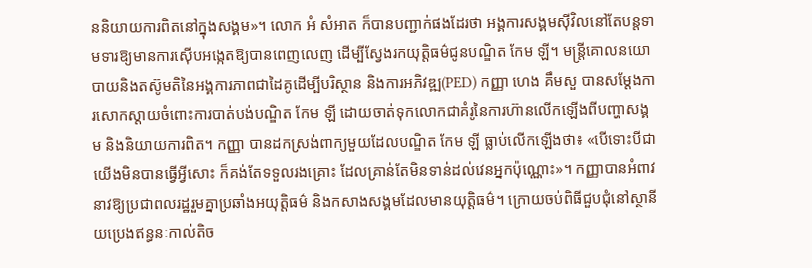ននិយាយការពិតនៅក្នុងសង្គម»។ លោក អំ សំអាត ក៏បានបញ្ជាក់ផងដែរថា អង្គការសង្គមស៊ីវិលនៅតែបន្តទាមទារឱ្យមានការស៊ើបអង្កេតឱ្យបានពេញលេញ ដើម្បីស្វែងរកយុត្តិធម៌ជូនបណ្ឌិត កែម ឡី។ មន្រ្តីគោលនយោបាយនិងតស៊ូមតិនៃអង្គការភាពជាដៃគូដើម្បីបរិស្ថាន និងការអភិវឌ្ឍ(PED) កញ្ញា ហេង គឹមសួ បានសម្តែងការសោកស្តាយចំពោះការបាត់បង់បណ្ឌិត កែម ឡី ដោយចាត់ទុកលោកជាគំរូនៃការហ៊ានលើកឡើងពីបញ្ហាសង្គម និងនិយាយការពិត។ កញ្ញា បានដកស្រង់ពាក្យមួយដែលបណ្ឌិត កែម ឡី ធ្លាប់លើកឡើងថា៖ «បើទោះបីជាយើងមិនបានធ្វើអ្វីសោះ ក៏គង់តែទទួលរងគ្រោះ ដែលគ្រាន់តែមិនទាន់ដល់វេនអ្នកប៉ុណ្ណោះ»។ កញ្ញាបានអំពាវនាវឱ្យប្រជាពលរដ្ឋរួមគ្នាប្រឆាំងអយុត្តិធម៌ និងកសាងសង្គមដែលមានយុត្តិធម៌។ ក្រោយចប់ពិធីជួបជុំនៅស្ថានីយប្រេងឥន្ធនៈកាល់តិច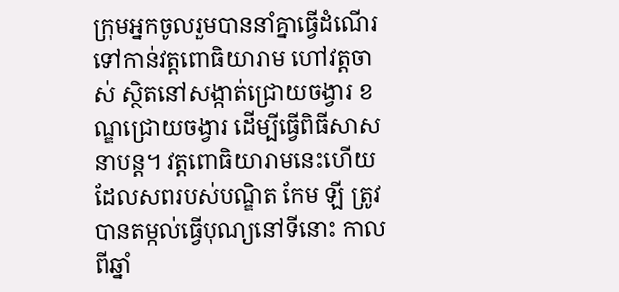ក្រុមអ្នកចូលរួមបាននាំគ្នាធ្វើដំណើរទៅកាន់វត្តពោធិយារាម ហៅវត្តចាស់ ស្ថិតនៅសង្កាត់ជ្រោយចង្វារ ខណ្ឌជ្រោយចង្វារ ដើម្បីធ្វើពិធីសាសនាបន្ត។ វត្តពោធិយារាមនេះហើយ ដែលសពរបស់បណ្ឌិត កែម ឡី ត្រូវបានតម្កល់ធ្វើបុណ្យនៅទីនោះ កាលពីឆ្នាំ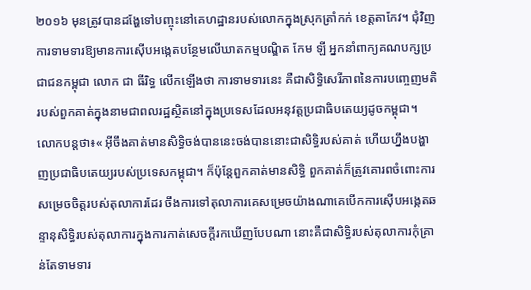២០១៦ មុនត្រូវបានដង្ហែទៅបញ្ចុះនៅគេហដ្ឋានរបស់លោកក្នុងស្រុកត្រាំកក់ ខេត្តតាកែវ។ ជុំវិញការទាមទារឱ្យមានការស៊ើបអង្កេតបន្ថែមលើឃាតកម្មបណ្ឌិត កែម ឡី អ្នកនាំពាក្យគណបក្សប្រជាជនកម្ពុជា លោក ជា ធីរិទ្ធ លើកឡើងថា ការទាមទារនេះ គឺជាសិទ្ធិសេរីភាពនៃការបញ្ចេញមតិរបស់ពួកគាត់ក្នុងនាមជាពលរដ្ឋស្ថិតនៅក្នុងប្រទេសដែលអនុវត្តប្រជាធិបតេយ្យដូចកម្ពុជា។ លោកបន្តថា៖« អ៊ីចឹងគាត់មានសិទ្ធិចង់បាននេះចង់បាននោះជាសិទ្ធិរបស់គាត់ ហើយហ្នឹងបង្ហាញប្រជាធិបតេយ្យរបស់ប្រទេសកម្ពុជា។ ក៏ប៉ុន្តែពួកគាត់មានសិទ្ធិ ពួកគាត់ក៏ត្រូវគោរពចំពោះការសម្រេចចិត្តរបស់តុលាការដែរ ចឹងការទៅតុលាការគេសម្រេចយ៉ាងណាគេបើកការស៊ើបអង្កេតឆន្ទានុសិទ្ធិរបស់តុលាការក្នុងការកាត់សេចក្តីរកឃើញបែបណា នោះគឺជាសិទ្ធិរបស់តុលាការកុំគ្រាន់តែទាមទារ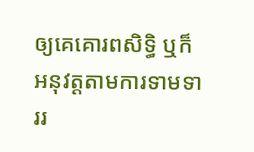ឲ្យគេគោរពសិទ្ធិ ឬក៏អនុវត្តតាមការទាមទាររ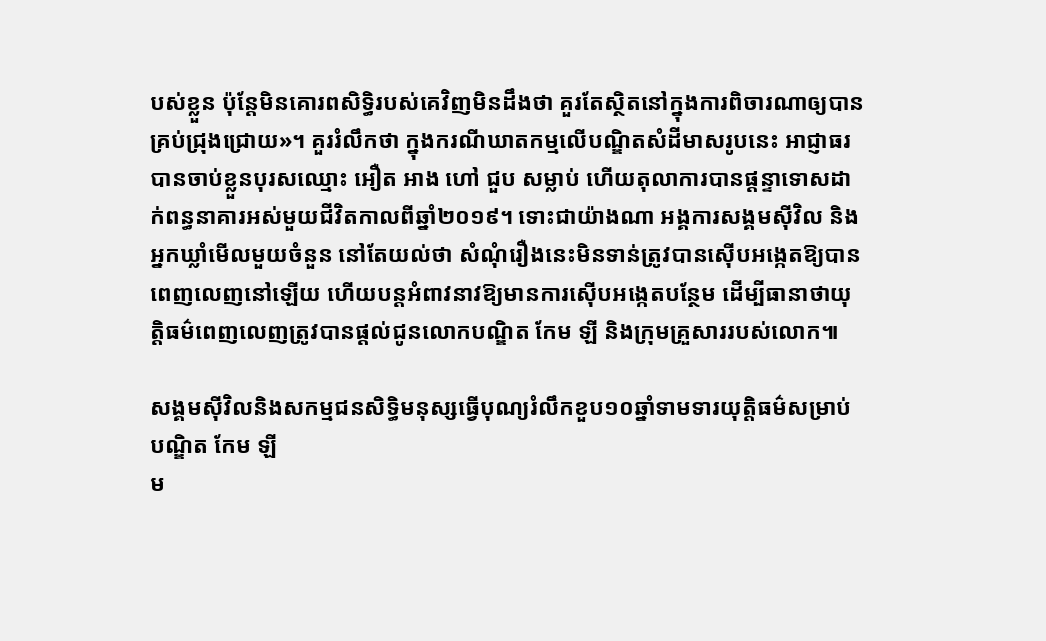បស់ខ្លួន ប៉ុន្តែមិនគោរពសិទ្ធិរបស់គេវិញមិនដឹងថា គួរតែស្ថិតនៅក្នុងការពិចារណាឲ្យបានគ្រប់ជ្រុងជ្រោយ»។ គួររំលឹកថា ក្នុងករណីឃាតកម្មលើបណ្ឌិតសំដីមាសរូបនេះ អាជ្ញាធរបានចាប់ខ្លួនបុរសឈ្មោះ អឿត អាង ហៅ ជួប សម្លាប់ ហើយតុលាការបានផ្តន្ទាទោសដាក់ពន្ធនាគារអស់មួយជីវិតកាលពីឆ្នាំ២០១៩។ ទោះជាយ៉ាងណា អង្គការសង្គមស៊ីវិល និងអ្នកឃ្លាំមើលមួយចំនួន នៅតែយល់ថា សំណុំរឿងនេះមិនទាន់ត្រូវបានស៊ើបអង្កេតឱ្យបានពេញលេញនៅឡើយ ហើយបន្តអំពាវនាវឱ្យមានការស៊ើបអង្កេតបន្ថែម ដើម្បីធានាថាយុត្តិធម៌ពេញលេញត្រូវបានផ្តល់ជូនលោកបណ្ឌិត កែម ឡី និងក្រុមគ្រួសាររបស់លោក៕

សង្គមស៊ីវិលនិងសកម្មជនសិទ្ធិមនុស្សធ្វើបុណ្យរំលឹកខួប១០ឆ្នាំទាមទារយុត្តិធម៌សម្រាប់បណ្ឌិត កែម ឡី
ម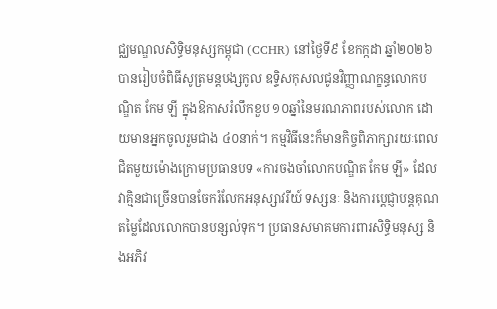ជ្ឈមណ្ឌលសិទ្ធិមនុស្សកម្ពុជា (CCHR) នៅថ្ងៃទី៩ ខែកក្កដា ឆ្នាំ២០២៦ បានរៀបចំពិធីសូត្រមន្តបង្សកូល ឧទ្ទិសកុសលជូនវិញ្ញាណក្ខន្ធលោកបណ្ឌិត កែម ឡី ក្នុងឱកាសរំលឹកខួប ១០ឆ្នាំនៃមរណភាពរបស់លោក ដោយមានអ្នកចូលរួមជាង ៤០នាក់។ កម្មវិធីនេះក៏មានកិច្ចពិភាក្សារយៈពេលជិតមួយម៉ោងក្រោមប្រធានបទ «ការចងចាំលោកបណ្ឌិត កែម ឡី» ដែលវាគ្មិនជាច្រើនបានចែករំលែកអនុស្សាវរីយ៍ ទស្សនៈ និងការប្តេជ្ញាបន្តគុណតម្លៃដែលលោកបានបន្សល់ទុក។ ប្រធានសមាគមការពារសិទ្ធិមនុស្ស និងអភិវ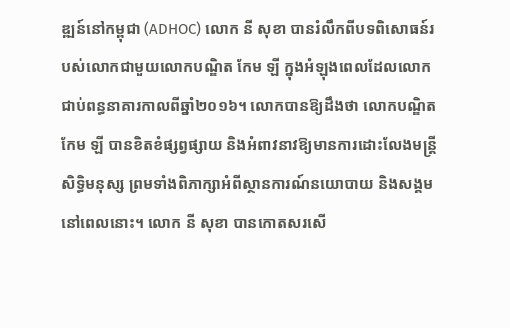ឌ្ឍន៍នៅកម្ពុជា (ADHOC) លោក នី សុខា បានរំលឹកពីបទពិសោធន៍របស់លោកជាមួយលោកបណ្ឌិត កែម ឡី ក្នុងអំឡុងពេលដែលលោកជាប់ពន្ធនាគារកាលពីឆ្នាំ២០១៦។ លោកបានឱ្យដឹងថា លោកបណ្ឌិត កែម ឡី បានខិតខំផ្សព្វផ្សាយ និងអំពាវនាវឱ្យមានការដោះលែងមន្ត្រីសិទ្ធិមនុស្ស ព្រមទាំងពិភាក្សាអំពីស្ថានការណ៍នយោបាយ និងសង្គមនៅពេលនោះ។ លោក នី សុខា បានកោតសរសើ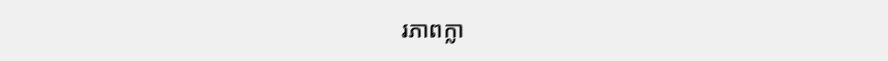រភាពក្លា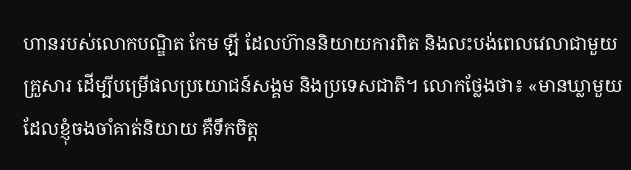ហានរបស់លោកបណ្ឌិត កែម ឡី ដែលហ៊ាននិយាយការពិត និងលះបង់ពេលវេលាជាមួយគ្រួសារ ដើម្បីបម្រើផលប្រយោជន៍សង្គម និងប្រទេសជាតិ។ លោកថ្លែងថា៖ «មានឃ្លាមួយដែលខ្ញុំចងចាំគាត់និយាយ គឺទឹកចិត្ត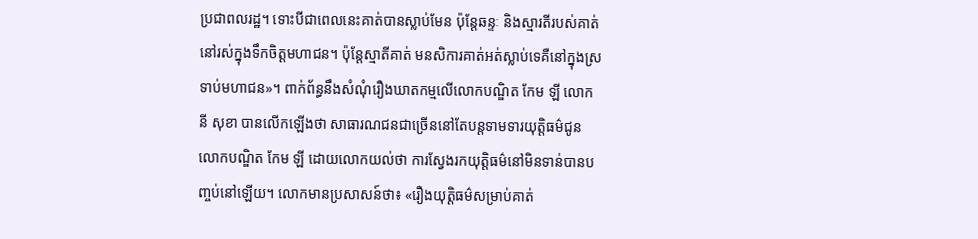ប្រជាពលរដ្ឋ។ ទោះបីជាពេលនេះគាត់បានស្លាប់មែន ប៉ុន្តែឆន្ទៈ និងស្មារតីរបស់គាត់នៅរស់ក្នុងទឹកចិត្តមហាជន។ ប៉ុន្តែស្មាតីគាត់ មនសិការគាត់អត់ស្លាប់ទេគឺនៅក្នុងស្រទាប់មហាជន»។ ពាក់ព័ន្ធនឹងសំណុំរឿងឃាតកម្មលើលោកបណ្ឌិត កែម ឡី លោក នី សុខា បានលើកឡើងថា សាធារណជនជាច្រើននៅតែបន្តទាមទារយុត្តិធម៌ជូនលោកបណ្ឌិត កែម ឡី ដោយលោកយល់ថា ការស្វែងរកយុត្តិធម៌នៅមិនទាន់បានបញ្ចប់នៅឡើយ។ លោកមានប្រសាសន៍ថា៖ «រឿងយុត្តិធម៌សម្រាប់គាត់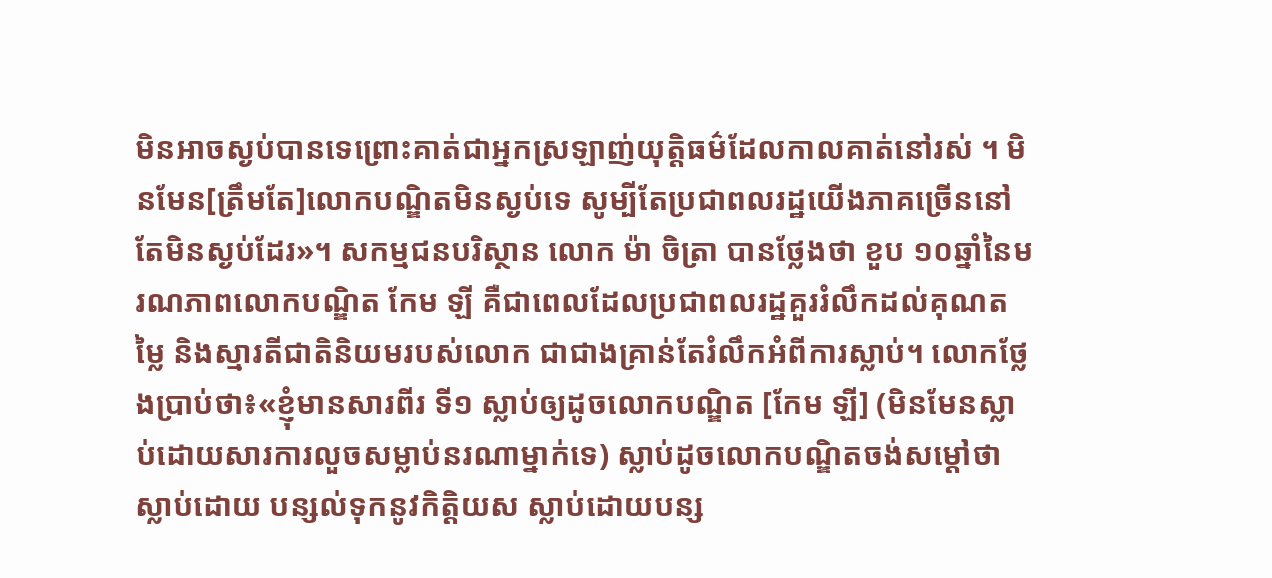មិនអាចស្ងប់បានទេព្រោះគាត់ជាអ្នកស្រឡាញ់យុត្តិធម៌ដែលកាលគាត់នៅរស់ ។ មិនមែន[ត្រឹមតែ]លោកបណ្ឌិតមិនស្ងប់ទេ សូម្បីតែប្រជាពលរដ្ឋយើងភាគច្រើននៅតែមិនស្ងប់ដែរ»។ សកម្មជនបរិស្ថាន លោក ម៉ា ចិត្រា បានថ្លែងថា ខួប ១០ឆ្នាំនៃមរណភាពលោកបណ្ឌិត កែម ឡី គឺជាពេលដែលប្រជាពលរដ្ឋគួររំលឹកដល់គុណតម្លៃ និងស្មារតីជាតិនិយមរបស់លោក ជាជាងគ្រាន់តែរំលឹកអំពីការស្លាប់។ លោកថ្លែងប្រាប់ថា៖«ខ្ញុំមានសារពីរ ទី១ ស្លាប់ឲ្យដូចលោកបណ្ឌិត [កែម ឡី] (មិនមែនស្លាប់ដោយសារការលួចសម្លាប់នរណាម្នាក់ទេ) ស្លាប់ដូចលោកបណ្ឌិតចង់សម្តៅថាស្លាប់ដោយ បន្សល់ទុកនូវកិត្តិយស ស្លាប់ដោយបន្ស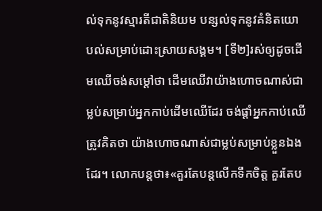ល់ទុកនូវស្មារតីជាតិនិយម បន្សល់ទុកនូវគំនិតយោបល់សម្រាប់ដោះស្រាយសង្គម។ [ទី២]រស់ឲ្យដូចដើមឈើចង់សម្តៅថា ដើមឈើវាយ៉ាងហោចណាស់ជាម្លប់សម្រាប់អ្នកកាប់ដើមឈើដែរ ចង់ផ្តាំអ្នកកាប់ឈើត្រូវគិតថា យ៉ាងហោចណាស់ជាម្លប់សម្រាប់ខ្លួនឯងដែរ។ លោកបន្តថា៖«គួរតែបន្តលើកទឹកចិត្ត គួរតែប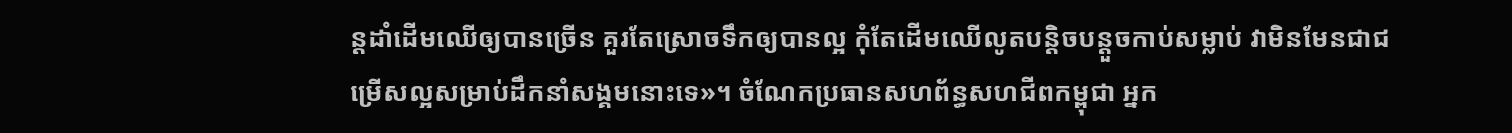ន្តដាំដើមឈើឲ្យបានច្រើន គួរតែស្រោចទឹកឲ្យបានល្អ កុំតែដើមឈើលូតបន្តិចបន្តួចកាប់សម្លាប់ វាមិនមែនជាជម្រើសល្អសម្រាប់ដឹកនាំសង្គមនោះទេ»។ ចំណែកប្រធានសហព័ន្ធសហជីពកម្ពុជា អ្នក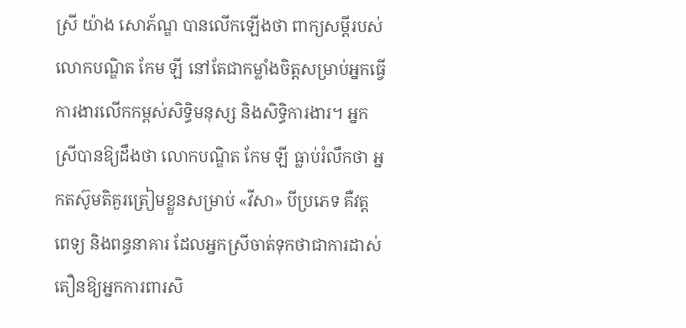ស្រី យ៉ាង សោភ័ណ្ឌ បានលើកឡើងថា ពាក្យសម្តីរបស់លោកបណ្ឌិត កែម ឡី នៅតែជាកម្លាំងចិត្តសម្រាប់អ្នកធ្វើការងារលើកកម្ពស់សិទ្ធិមនុស្ស និងសិទ្ធិការងារ។ អ្នកស្រីបានឱ្យដឹងថា លោកបណ្ឌិត កែម ឡី ធ្លាប់រំលឹកថា អ្នកតស៊ូមតិគួរត្រៀមខ្លួនសម្រាប់ «វីសា» បីប្រភេទ គឺវត្ត ពេទ្យ និងពន្ធនាគារ ដែលអ្នកស្រីចាត់ទុកថាជាការដាស់តឿនឱ្យអ្នកការពារសិ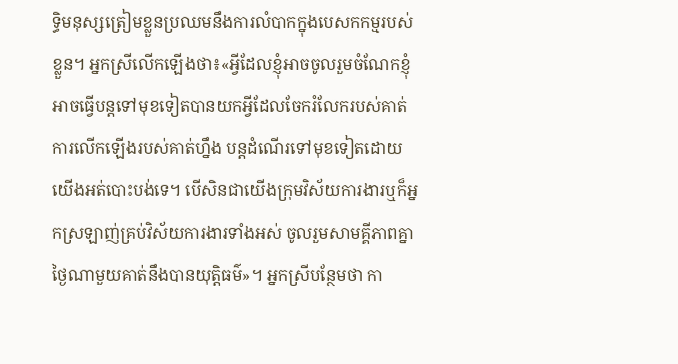ទ្ធិមនុស្សត្រៀមខ្លួនប្រឈមនឹងការលំបាកក្នុងបេសកកម្មរបស់ខ្លួន។ អ្នកស្រីលើកឡើងថា៖«អ្វីដែលខ្ញុំអាចចូលរួមចំណែកខ្ញុំអាចធ្វើបន្តទៅមុខទៀតបានយកអ្វីដែលចែករំលែករបស់គាត់ ការលើកឡើងរបស់គាត់ហ្នឹង បន្តដំណើរទៅមុខទៀតដោយយើងអត់បោះបង់ទេ។ បើសិនជាយើងក្រុមវិស័យការងារឬក៏អ្នកស្រឡាញ់គ្រប់វិស័យការងារទាំងអស់ ចូលរួមសាមគ្គីភាពគ្នាថ្ងៃណាមួយគាត់នឹងបានយុត្តិធម៌»។ អ្នកស្រីបន្ថែមថា កា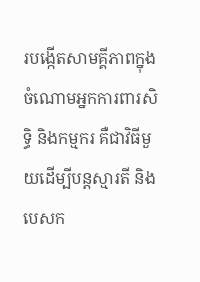របង្កើតសាមគ្គីភាពក្នុងចំណោមអ្នកការពារសិទ្ធិ និងកម្មករ គឺជាវិធីមួយដើម្បីបន្តស្មារតី និងបេសក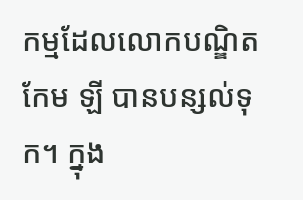កម្មដែលលោកបណ្ឌិត កែម ឡី បានបន្សល់ទុក។ ក្នុង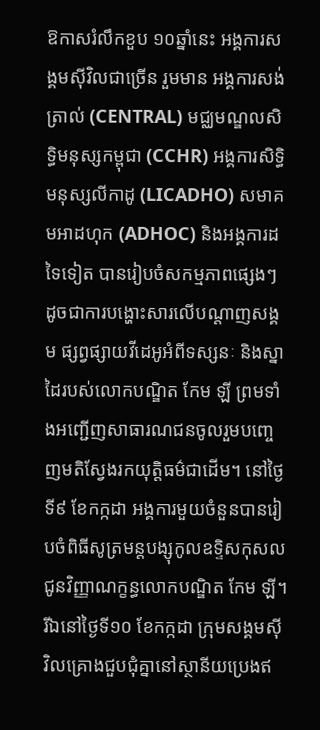ឱកាសរំលឹកខួប ១០ឆ្នាំនេះ អង្គការសង្គមស៊ីវិលជាច្រើន រួមមាន អង្គការសង់ត្រាល់ (CENTRAL) មជ្ឈមណ្ឌលសិទ្ធិមនុស្សកម្ពុជា (CCHR) អង្គការសិទ្ធិមនុស្សលីកាដូ (LICADHO) សមាគមអាដហុក (ADHOC) និងអង្គការដទៃទៀត បានរៀបចំសកម្មភាពផ្សេងៗ ដូចជាការបង្ហោះសារលើបណ្តាញសង្គម ផ្សព្វផ្សាយវីដេអូអំពីទស្សនៈ និងស្នាដៃរបស់លោកបណ្ឌិត កែម ឡី ព្រមទាំងអញ្ជើញសាធារណជនចូលរួមបញ្ចេញមតិស្វែងរកយុត្តិធម៌ជាដើម។ នៅថ្ងៃទី៩ ខែកក្កដា អង្គការមួយចំនួនបានរៀបចំពិធីសូត្រមន្តបង្សុកូលឧទ្ទិសកុសលជូនវិញ្ញាណក្ខន្ធលោកបណ្ឌិត កែម ឡី។ រីឯនៅថ្ងៃទី១០ ខែកក្កដា ក្រុមសង្គមស៊ីវិលគ្រោងជួបជុំគ្នានៅស្ថានីយប្រេងឥ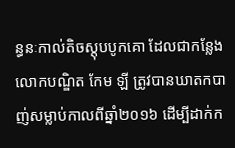ន្ធនៈកាល់តិចស្តុបបូកគោ ដែលជាកន្លែងលោកបណ្ឌិត កែម ឡី ត្រូវបានឃាតកបាញ់សម្លាប់កាលពីឆ្នាំ២០១៦ ដើម្បីដាក់ក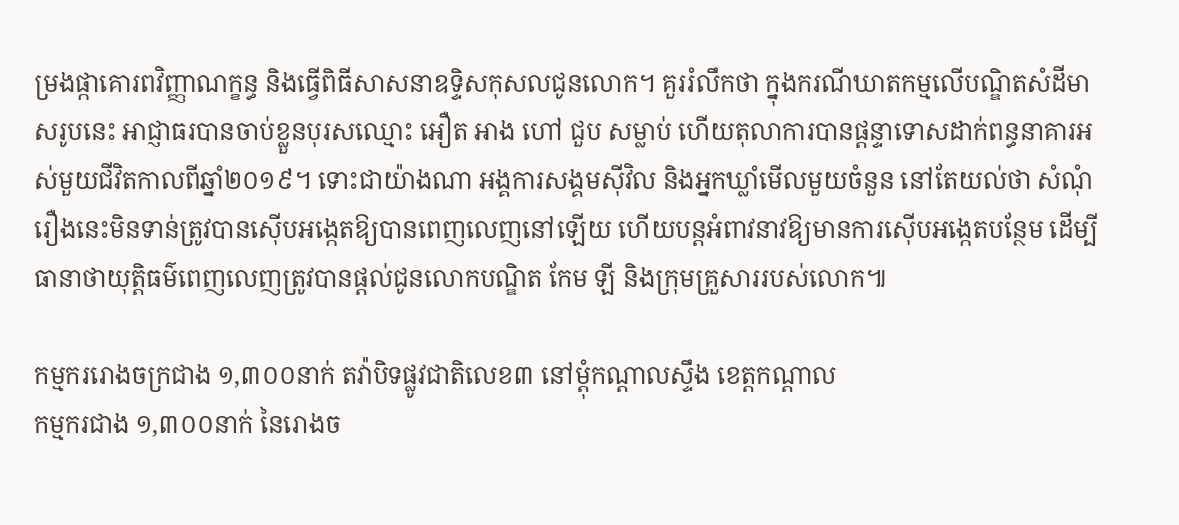ម្រងផ្កាគោរពវិញ្ញាណក្ខន្ធ និងធ្វើពិធីសាសនាឧទ្ទិសកុសលជូនលោក។ គួររំលឹកថា ក្នុងករណីឃាតកម្មលើបណ្ឌិតសំដីមាសរូបនេះ អាជ្ញាធរបានចាប់ខ្លួនបុរសឈ្មោះ អឿត អាង ហៅ ជួប សម្លាប់ ហើយតុលាការបានផ្តន្ទាទោសដាក់ពន្ធនាគារអស់មួយជីវិតកាលពីឆ្នាំ២០១៩។ ទោះជាយ៉ាងណា អង្គការសង្គមស៊ីវិល និងអ្នកឃ្លាំមើលមួយចំនួន នៅតែយល់ថា សំណុំរឿងនេះមិនទាន់ត្រូវបានស៊ើបអង្កេតឱ្យបានពេញលេញនៅឡើយ ហើយបន្តអំពាវនាវឱ្យមានការស៊ើបអង្កេតបន្ថែម ដើម្បីធានាថាយុត្តិធម៌ពេញលេញត្រូវបានផ្តល់ជូនលោកបណ្ឌិត កែម ឡី និងក្រុមគ្រួសាររបស់លោក៕

កម្មកររោងចក្រជាង ១,៣០០នាក់ តវ៉ាបិទផ្លូវជាតិលេខ៣ នៅម្ដុំកណ្ដាលស្ទឹង ខេត្តកណ្ដាល
កម្មករជាង ១,៣០០នាក់ នៃរោងច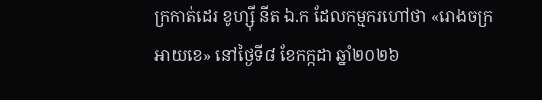ក្រកាត់ដេរ ខូហ្ស៊ី នីត ឯ.ក ដែលកម្មករហៅថា «រោងចក្រអាយខេ» នៅថ្ងៃទី៨ ខែកក្កដា ឆ្នាំ២០២៦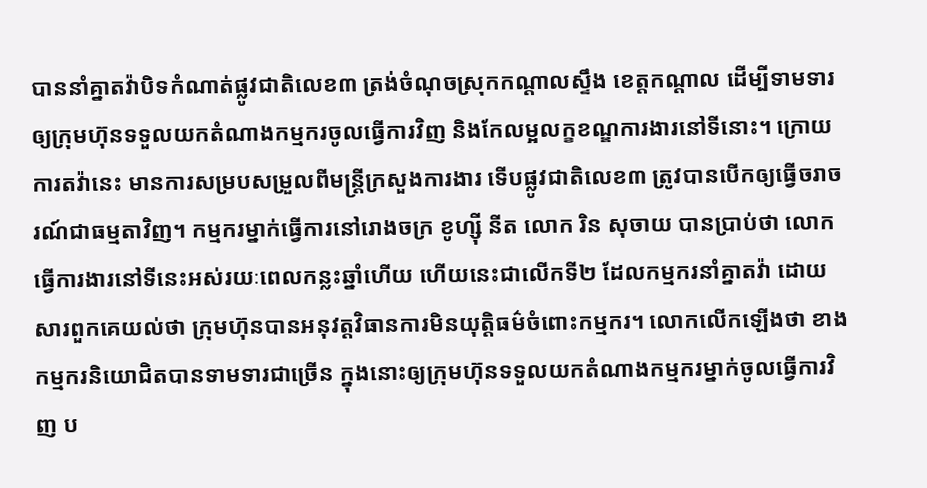បាននាំគ្នាតវ៉ាបិទកំណាត់ផ្លូវជាតិលេខ៣ ត្រង់ចំណុចស្រុកកណ្តាលស្ទឹង ខេត្តកណ្តាល ដើម្បីទាមទារឲ្យក្រុមហ៊ុនទទួលយកតំណាងកម្មករចូលធ្វើការវិញ និងកែលម្អលក្ខខណ្ឌការងារនៅទីនោះ។ ក្រោយការតវ៉ានេះ មានការសម្របសម្រួលពីមន្ត្រីក្រសួងការងារ ទើបផ្លូវជាតិលេខ៣ ត្រូវបានបើកឲ្យធ្វើចរាចរណ៍ជាធម្មតាវិញ។ កម្មករម្នាក់ធ្វើការនៅរោងចក្រ ខូហ្ស៊ី នីត លោក រិន សុចាយ បានប្រាប់ថា លោកធ្វើការងារនៅទីនេះអស់រយៈពេលកន្លះឆ្នាំហើយ ហើយនេះជាលើកទី២ ដែលកម្មករនាំគ្នាតវ៉ា ដោយសារពួកគេយល់ថា ក្រុមហ៊ុនបានអនុវត្តវិធានការមិនយុត្តិធម៌ចំពោះកម្មករ។ លោកលើកឡើងថា ខាងកម្មករនិយោជិតបានទាមទារជាច្រើន ក្នុងនោះឲ្យក្រុមហ៊ុនទទួលយកតំណាងកម្មករម្នាក់ចូលធ្វើការវិញ ប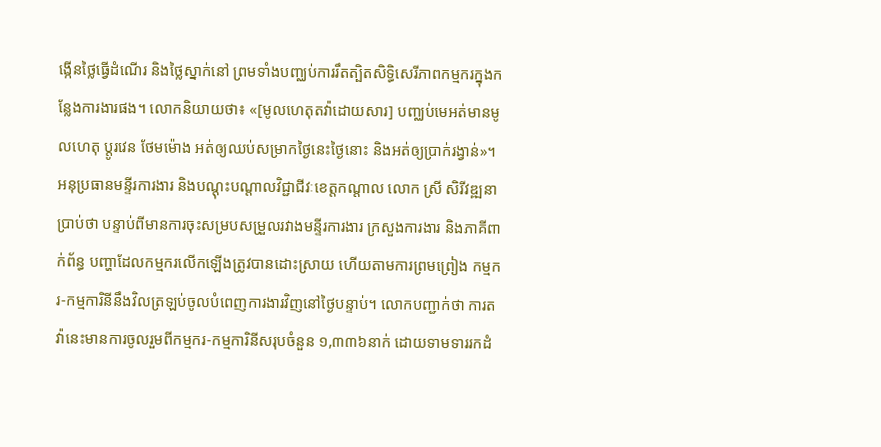ង្កើនថ្លៃធ្វើដំណើរ និងថ្លៃស្នាក់នៅ ព្រមទាំងបញ្ឈប់ការរឹតត្បិតសិទ្ធិសេរីភាពកម្មករក្នុងកន្លែងការងារផង។ លោកនិយាយថា៖ «[មូលហេតុតវ៉ាដោយសារ] បញ្ឈប់មេអត់មានមូលហេតុ ប្តូរវេន ថែមម៉ោង អត់ឲ្យឈប់សម្រាកថ្ងៃនេះថ្ងៃនោះ និងអត់ឲ្យប្រាក់រង្វាន់»។ អនុប្រធានមន្ទីរការងារ និងបណ្តុះបណ្តាលវិជ្ជាជីវៈខេត្តកណ្តាល លោក ស្រី សិរីវឌ្ឍនា ប្រាប់ថា បន្ទាប់ពីមានការចុះសម្របសម្រួលរវាងមន្ទីរការងារ ក្រសួងការងារ និងភាគីពាក់ព័ន្ធ បញ្ហាដែលកម្មករលើកឡើងត្រូវបានដោះស្រាយ ហើយតាមការព្រមព្រៀង កម្មករ-កម្មការិនីនឹងវិលត្រឡប់ចូលបំពេញការងារវិញនៅថ្ងៃបន្ទាប់។ លោកបញ្ជាក់ថា ការតវ៉ានេះមានការចូលរួមពីកម្មករ-កម្មការិនីសរុបចំនួន ១,៣៣៦នាក់ ដោយទាមទាររកដំ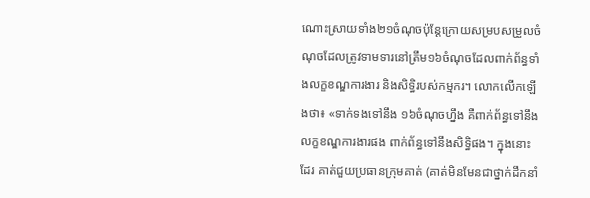ណោះស្រាយទាំង២១ចំណុចប៉ុន្តែក្រោយសម្របសម្រួលចំណុចដែលត្រូវទាមទារនៅត្រឹម១៦ចំណុចដែលពាក់ព័ន្ធទាំងលក្ខខណ្ឌការងារ និងសិទ្ធិរបស់កម្មករ។ លោកលើកឡើងថា៖ «ទាក់ទងទៅនឹង ១៦ចំណុចហ្នឹង គឺពាក់ព័ន្ធទៅនឹងលក្ខខណ្ឌការងារផង ពាក់ព័ន្ធទៅនឹងសិទ្ធិផង។ ក្នុងនោះដែរ គាត់ជួយប្រធានក្រុមគាត់ (គាត់មិនមែនជាថ្នាក់ដឹកនាំ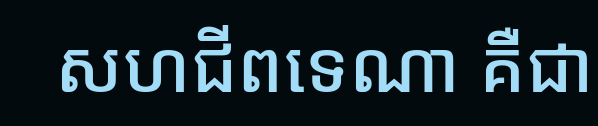សហជីពទេណា គឺជា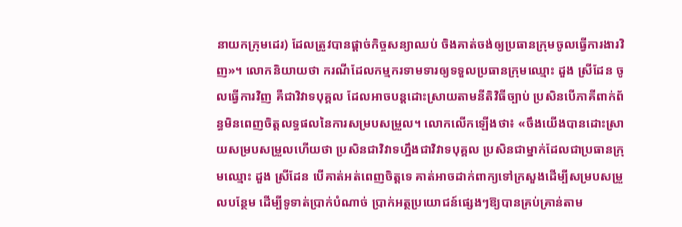នាយកក្រុមដេរ) ដែលត្រូវបានផ្ដាច់កិច្ចសន្យាឈប់ ចិងគាត់ចង់ឲ្យប្រធានក្រុមចូលធ្វើការងារវិញ»។ លោកនិយាយថា ករណីដែលកម្មករទាមទារឲ្យទទួលប្រធានក្រុមឈ្មោះ ដួង ស្រីដែន ចូលធ្វើការវិញ គឺជាវិវាទបុគ្គល ដែលអាចបន្តដោះស្រាយតាមនីតិវិធីច្បាប់ ប្រសិនបើភាគីពាក់ព័ន្ធមិនពេញចិត្តលទ្ធផលនៃការសម្របសម្រួល។ លោកលើកឡើងថា៖ «ចឹងយើងបានដោះស្រាយសម្របសម្រួលហើយថា ប្រសិនជាវិវាទហ្នឹងជាវិវាទបុគ្គល ប្រសិនជាម្នាក់ដែលជាប្រធានក្រុមឈ្មោះ ដួង ស្រីដែន បើគាត់អត់ពេញចិត្តទេ គាត់អាចដាក់ពាក្យទៅក្រសួងដើម្បីសម្របសម្រួលបន្ថែម ដើម្បីទូទាត់ប្រាក់បំណាច់ ប្រាក់អត្ថប្រយោជន៍ផ្សេងៗឱ្យបានគ្រប់គ្រាន់តាម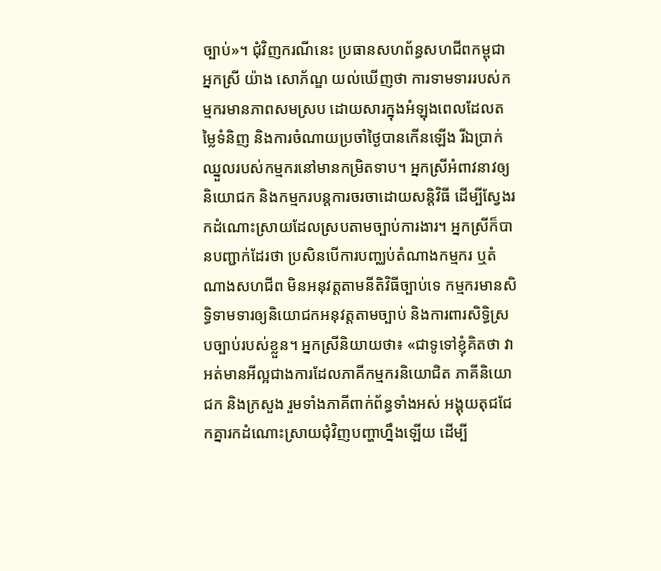ច្បាប់»។ ជុំវិញករណីនេះ ប្រធានសហព័ន្ធសហជីពកម្ពុជា អ្នកស្រី យ៉ាង សោភ័ណ្ឌ យល់ឃើញថា ការទាមទាររបស់កម្មករមានភាពសមស្រប ដោយសារក្នុងអំឡុងពេលដែលតម្លៃទំនិញ និងការចំណាយប្រចាំថ្ងៃបានកើនឡើង រីឯប្រាក់ឈ្នួលរបស់កម្មករនៅមានកម្រិតទាប។ អ្នកស្រីអំពាវនាវឲ្យនិយោជក និងកម្មករបន្តការចរចាដោយសន្តិវិធី ដើម្បីស្វែងរកដំណោះស្រាយដែលស្របតាមច្បាប់ការងារ។ អ្នកស្រីក៏បានបញ្ជាក់ដែរថា ប្រសិនបើការបញ្ឈប់តំណាងកម្មករ ឬតំណាងសហជីព មិនអនុវត្តតាមនីតិវិធីច្បាប់ទេ កម្មករមានសិទ្ធិទាមទារឲ្យនិយោជកអនុវត្តតាមច្បាប់ និងការពារសិទ្ធិស្របច្បាប់របស់ខ្លួន។ អ្នកស្រីនិយាយថា៖ «ជាទូទៅខ្ញុំគិតថា វាអត់មានអីល្អជាងការដែលភាគីកម្មករនិយោជិត ភាគីនិយោជក និងក្រសួង រួមទាំងភាគីពាក់ព័ន្ធទាំងអស់ អង្គុយតុជជែកគ្នារកដំណោះស្រាយជុំវិញបញ្ហាហ្នឹងឡើយ ដើម្បី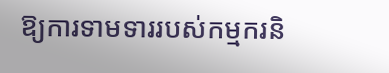ឱ្យការទាមទាររបស់កម្មករនិ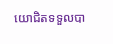យោជិតទទួលបា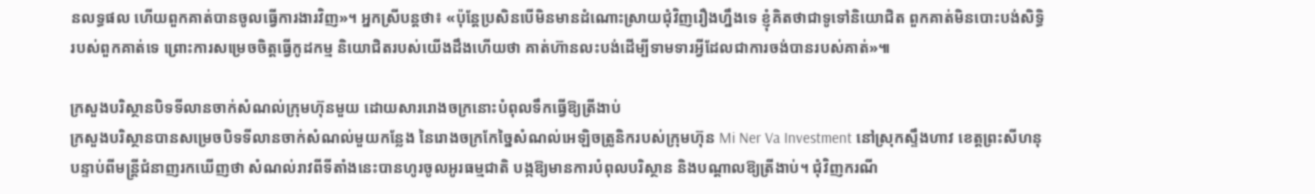នលទ្ធផល ហើយពួកគាត់បានចូលធ្វើការងារវិញ»។ អ្នកស្រីបន្តថា៖ «ប៉ុន្តែប្រសិនបើមិនមានដំណោះស្រាយជុំវិញរឿងហ្នឹងទេ ខ្ញុំគិតថាជាទូទៅនិយោជិត ពួកគាត់មិនបោះបង់សិទ្ធិរបស់ពួកគាត់ទេ ព្រោះការសម្រេចចិត្តធ្វើកូដកម្ម និយោជិតរបស់យើងដឹងហើយថា គាត់ហ៊ានលះបង់ដើម្បីទាមទារអ្វីដែលជាការចង់បានរបស់គាត់»៕

ក្រសួងបរិស្ថានបិទទីលានចាក់សំណល់ក្រុមហ៊ុនមួយ ដោយសាររោងចក្រនោះបំពុលទឹកធ្វើឱ្យត្រីងាប់
ក្រសួងបរិស្ថានបានសម្រេចបិទទីលានចាក់សំណល់មួយកន្លែង នៃរោងចក្រកែច្នៃសំណល់អេឡិចត្រូនិករបស់ក្រុមហ៊ុន Mi Ner Va Investment នៅស្រុកស្ទឹងហាវ ខេត្តព្រះសីហនុ បន្ទាប់ពីមន្ត្រីជំនាញរកឃើញថា សំណល់រាវពីទីតាំងនេះបានហូរចូលអូរធម្មជាតិ បង្កឱ្យមានការបំពុលបរិស្ថាន និងបណ្តាលឱ្យត្រីងាប់។ ជុំវិញករណី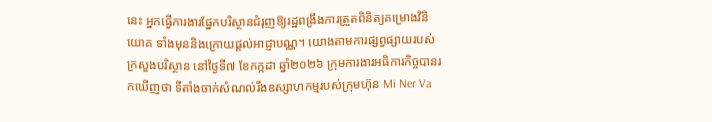នេះ អ្នកធ្វើការងារផ្នែកបរិស្ថានជំរុញឱ្យរដ្ឋពង្រឹងការត្រួតពិនិត្យគម្រោងវិនិយោគ ទាំងមុននិងក្រោយផ្តល់អាជ្ញាបណ្ណ។ យោងតាមការផ្សព្វផ្សាយរបស់ក្រសួងបរិស្ថាន នៅថ្ងៃទី៧ ខែកក្កដា ឆ្នាំ២០២៦ ក្រុមការងារអធិការកិច្ចបានរកឃើញថា ទីតាំងចាក់សំណល់រឹងឧស្សាហកម្មរបស់ក្រុមហ៊ុន Mi Ner Va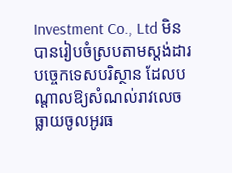Investment Co., Ltd មិនបានរៀបចំស្របតាមស្តង់ដារបច្ចេកទេសបរិស្ថាន ដែលបណ្តាលឱ្យសំណល់រាវលេចធ្លាយចូលអូរធ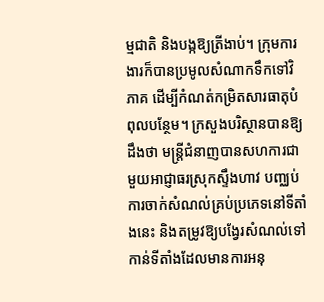ម្មជាតិ និងបង្កឱ្យត្រីងាប់។ ក្រុមការងារក៏បានប្រមូលសំណាកទឹកទៅវិភាគ ដើម្បីកំណត់កម្រិតសារធាតុបំពុលបន្ថែម។ ក្រសួងបរិស្ថានបានឱ្យដឹងថា មន្ត្រីជំនាញបានសហការជាមួយអាជ្ញាធរស្រុកស្ទឹងហាវ បញ្ឈប់ការចាក់សំណល់គ្រប់ប្រភេទនៅទីតាំងនេះ និងតម្រូវឱ្យបង្វែរសំណល់ទៅកាន់ទីតាំងដែលមានការអនុ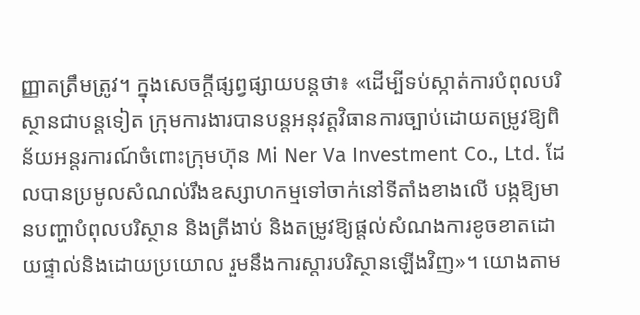ញ្ញាតត្រឹមត្រូវ។ ក្នុងសេចក្តីផ្សព្វផ្សាយបន្តថា៖ «ដើម្បីទប់ស្កាត់ការបំពុលបរិស្ថានជាបន្តទៀត ក្រុមការងារបានបន្តអនុវត្តវិធានការច្បាប់ដោយតម្រូវឱ្យពិន័យអន្តរការណ៍ចំពោះក្រុមហ៊ុន Mi Ner Va Investment Co., Ltd. ដែលបានប្រមូលសំណល់រឹងឧស្សាហកម្មទៅចាក់នៅទីតាំងខាងលើ បង្កឱ្យមានបញ្ហាបំពុលបរិស្ថាន និងត្រីងាប់ និងតម្រូវឱ្យផ្តល់សំណងការខូចខាតដោយផ្ទាល់និងដោយប្រយោល រួមនឹងការស្តារបរិស្ថានឡើងវិញ»។ យោងតាម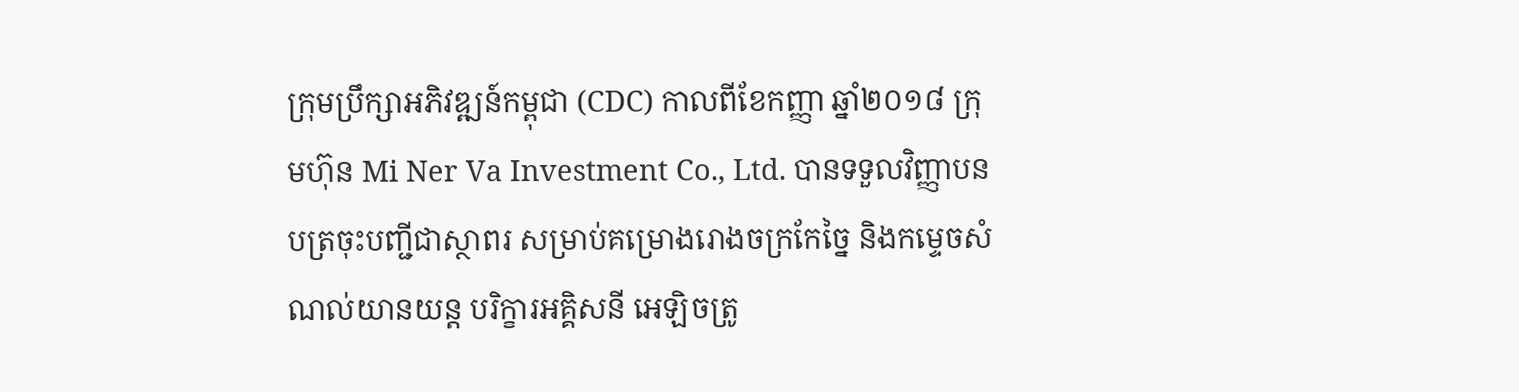ក្រុមប្រឹក្សាអភិវឌ្ឍន៍កម្ពុជា (CDC) កាលពីខែកញ្ញា ឆ្នាំ២០១៨ ក្រុមហ៊ុន Mi Ner Va Investment Co., Ltd. បានទទួលវិញ្ញាបនបត្រចុះបញ្ជីជាស្ថាពរ សម្រាប់គម្រោងរោងចក្រកែច្នៃ និងកម្ទេចសំណល់យានយន្ត បរិក្ខារអគ្គិសនី អេឡិចត្រូ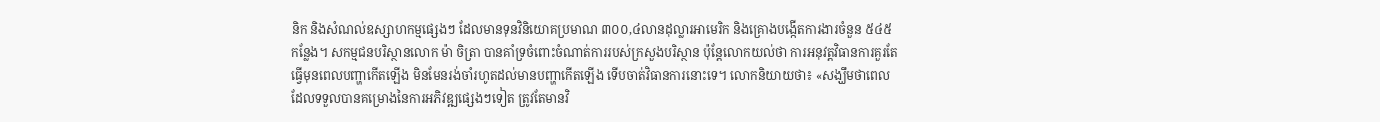និក និងសំណល់ឧស្សាហកម្មផ្សេងៗ ដែលមានទុនវិនិយោគប្រមាណ ៣០០,៤លានដុល្លារអាមេរិក និងគ្រោងបង្កើតការងារចំនួន ៥៤៥កន្លែង។ សកម្មជនបរិស្ថានលោក ម៉ា ចិត្រា បានគាំទ្រចំពោះចំណាត់ការរបស់ក្រសួងបរិស្ថាន ប៉ុន្តែលោកយល់ថា ការអនុវត្តវិធានការគួរតែធ្វើមុនពេលបញ្ហាកើតឡើង មិនមែនរង់ចាំរហូតដល់មានបញ្ហាកើតឡើង ទើបចាត់វិធានការនោះទេ។ លោកនិយាយថា៖ «សង្ឃឹមថាពេលដែលទទួលបានគម្រោងនៃការអភិវឌ្ឍផ្សេងៗទៀត ត្រូវតែមានវិ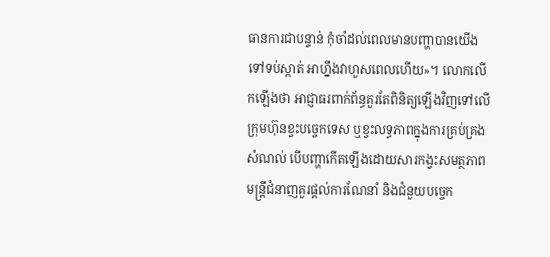ធានការជាបន្ទាន់ កុំចាំដល់ពេលមានបញ្ហាបានយើងទៅទប់ស្កាត់ អាហ្នឹងវាហួសពេលហើយ»។ លោកលើកឡើងថា អាជ្ញាធរពាក់ព័ន្ធគួរតែពិនិត្យឡើងវិញទៅលើក្រុមហ៊ុនខ្វះបច្ចេកទេស ឬខ្វះលទ្ធភាពក្នុងការគ្រប់គ្រងសំណល់ បើបញ្ហាកើតឡើងដោយសារកង្វះសមត្ថភាព មន្ត្រីជំនាញគួរផ្តល់ការណែនាំ និងជំនួយបច្ចេក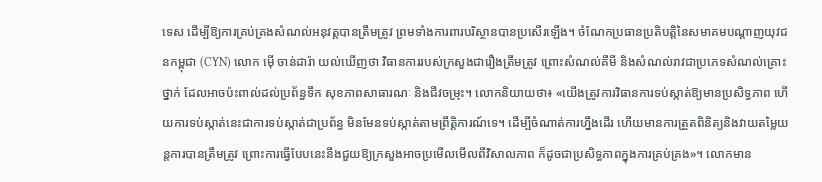ទេស ដើម្បីឱ្យការគ្រប់គ្រងសំណល់អនុវត្តបានត្រឹមត្រូវ ព្រមទាំងការពារបរិស្ថានបានប្រសើរឡើង។ ចំណែកប្រធានប្រតិបត្តិនៃសមាគមបណ្ដាញយុវជនកម្ពុជា (CYN) លោក ម៉ើ ចាន់ដារ៉ា យល់ឃើញថា វិធានការរបស់ក្រសួងជារឿងត្រឹមត្រូវ ព្រោះសំណល់គីមី និងសំណល់រាវជាប្រភេទសំណល់គ្រោះថ្នាក់ ដែលអាចប៉ះពាល់ដល់ប្រព័ន្ធទឹក សុខភាពសាធារណៈ និងជីវចម្រុះ។ លោកនិយាយថា៖ «យើងត្រូវការវិធានការទប់ស្កាត់ឱ្យមានប្រសិទ្ធភាព ហើយការទប់ស្កាត់នេះជាការទប់ស្កាត់ជាប្រព័ន្ធ មិនមែនទប់ស្កាត់តាមព្រឹត្តិការណ៍ទេ។ ដើម្បីចំណាត់ការហ្នឹងដើរ ហើយមានការត្រួតពិនិត្យនិងវាយតម្លៃយន្តការបានត្រឹមត្រូវ ព្រោះការធ្វើបែបនេះនឹងជួយឱ្យក្រសួងអាចប្រមើលមើលពីវិសាលភាព ក៏ដូចជាប្រសិទ្ធភាពក្នុងការគ្រប់គ្រង»។ លោកមាន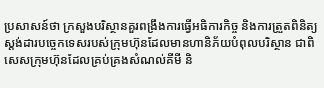ប្រសាសន៍ថា ក្រសួងបរិស្ថានគួរពង្រឹងការធ្វើអធិការកិច្ច និងការត្រួតពិនិត្យស្តង់ដារបច្ចេកទេសរបស់ក្រុមហ៊ុនដែលមានហានិភ័យបំពុលបរិស្ថាន ជាពិសេសក្រុមហ៊ុនដែលគ្រប់គ្រងសំណល់គីមី និ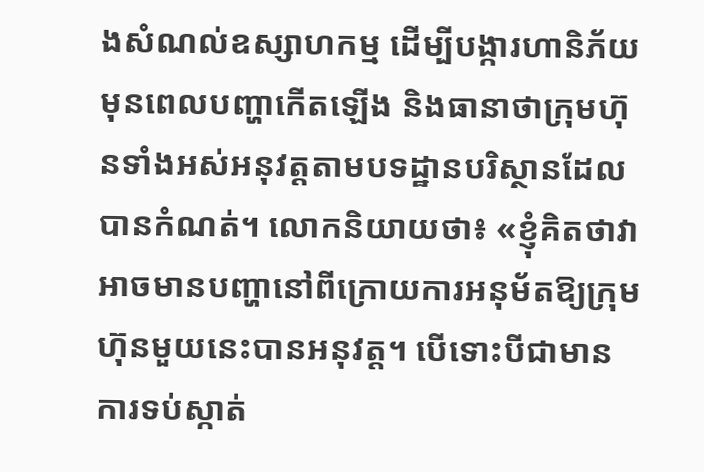ងសំណល់ឧស្សាហកម្ម ដើម្បីបង្ការហានិភ័យមុនពេលបញ្ហាកើតឡើង និងធានាថាក្រុមហ៊ុនទាំងអស់អនុវត្តតាមបទដ្ឋានបរិស្ថានដែលបានកំណត់។ លោកនិយាយថា៖ «ខ្ញុំគិតថាវាអាចមានបញ្ហានៅពីក្រោយការអនុម័តឱ្យក្រុមហ៊ុនមួយនេះបានអនុវត្ត។ បើទោះបីជាមានការទប់ស្កាត់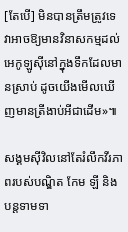[តែបើ] មិនបានត្រឹមត្រូវទេ វាអាចឱ្យមានវិនាសកម្មដល់អេកូឡូស៊ីនៅក្នុងទឹកដែលមានស្រាប់ ដូចយើងមើលឃើញមានត្រីងាប់អីជាដើម»៕

សង្គមស៊ីវិលនៅតែរំលឹកវីរភាពរបស់បណ្ឌិត កែម ឡី និងបន្តទាមទា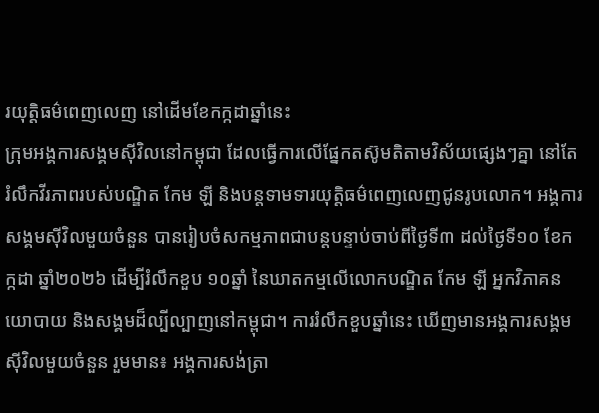រយុត្តិធម៌ពេញលេញ នៅដើមខែកក្កដាឆ្នាំនេះ
ក្រុមអង្គការសង្គមស៊ីវិលនៅកម្ពុជា ដែលធ្វើការលើផ្នែកតស៊ូមតិតាមវិស័យផ្សេងៗគ្នា នៅតែរំលឹកវីរភាពរបស់បណ្ឌិត កែម ឡី និងបន្តទាមទារយុត្តិធម៌ពេញលេញជូនរូបលោក។ អង្គការសង្គមស៊ីវិលមួយចំនួន បានរៀបចំសកម្មភាពជាបន្តបន្ទាប់ចាប់ពីថ្ងៃទី៣ ដល់ថ្ងៃទី១០ ខែកក្កដា ឆ្នាំ២០២៦ ដើម្បីរំលឹកខួប ១០ឆ្នាំ នៃឃាតកម្មលើលោកបណ្ឌិត កែម ឡី អ្នកវិភាគនយោបាយ និងសង្គមដ៏ល្បីល្បាញនៅកម្ពុជា។ ការរំលឹកខួបឆ្នាំនេះ ឃើញមានអង្គការសង្គមស៊ីវិលមួយចំនួន រួមមាន៖ អង្គការសង់ត្រា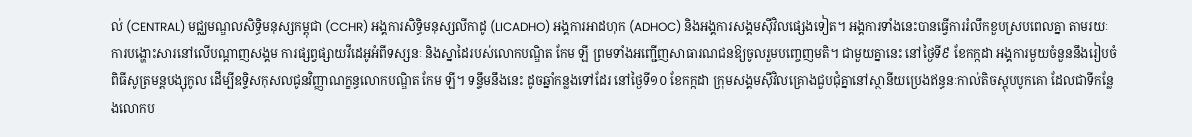ល់ (CENTRAL) មជ្ឈមណ្ឌលសិទ្ធិមនុស្សកម្ពុជា (CCHR) អង្គការសិទ្ធិមនុស្សលីកាដូ (LICADHO) អង្គការអាដហុក (ADHOC) និងអង្គការសង្គមស៊ីវិលផ្សេងទៀត។ អង្គការទាំងនេះបានធ្វើការរំលឹកខួបស្របពេលគ្នា តាមរយៈការបង្ហោះសារនៅលើបណ្តាញសង្គម ការផ្សព្វផ្សាយវីដេអូអំពីទស្សនៈ និងស្នាដៃរបស់លោកបណ្ឌិត កែម ឡី ព្រមទាំងអញ្ជើញសាធារណជនឱ្យចូលរួមបញ្ចេញមតិ។ ជាមួយគ្នានេះ នៅថ្ងៃទី៩ ខែកក្កដា អង្គការមួយចំនួននឹងរៀបចំពិធីសូត្រមន្តបង្សុកូល ដើម្បីឧទ្ទិសកុសលជូនវិញ្ញាណក្ខន្ធលោកបណ្ឌិត កែម ឡី។ ទន្ទឹមនឹងនេះ ដូចឆ្នាំកន្លងទៅដែរ នៅថ្ងៃទី១០ ខែកក្កដា ក្រុមសង្គមស៊ីវិលគ្រោងជួបជុំគ្នានៅស្ថានីយប្រេងឥន្ធនៈកាល់តិចស្តុបបូកគោ ដែលជាទីកន្លែងលោកប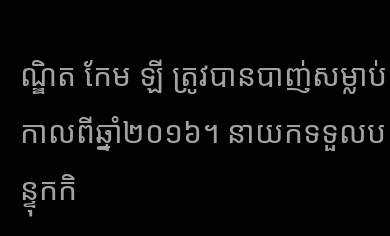ណ្ឌិត កែម ឡី ត្រូវបានបាញ់សម្លាប់កាលពីឆ្នាំ២០១៦។ នាយកទទួលបន្ទុកកិ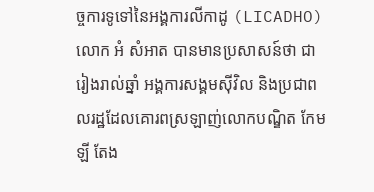ច្ចការទូទៅនៃអង្គការលីកាដូ (LICADHO) លោក អំ សំអាត បានមានប្រសាសន៍ថា ជារៀងរាល់ឆ្នាំ អង្គការសង្គមស៊ីវិល និងប្រជាពលរដ្ឋដែលគោរពស្រឡាញ់លោកបណ្ឌិត កែម ឡី តែង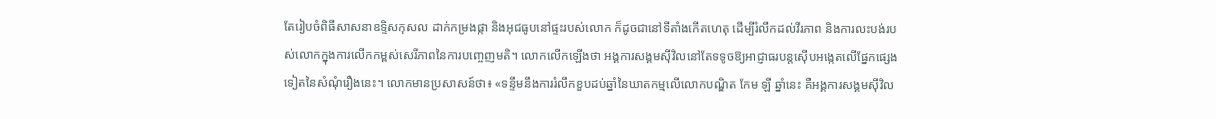តែរៀបចំពិធីសាសនាឧទ្ទិសកុសល ដាក់កម្រងផ្កា និងអុជធូបនៅផ្ទះរបស់លោក ក៏ដូចជានៅទីតាំងកើតហេតុ ដើម្បីរំលឹកដល់វីរភាព និងការលះបង់របស់លោកក្នុងការលើកកម្ពស់សេរីភាពនៃការបញ្ចេញមតិ។ លោកលើកឡើងថា អង្គការសង្គមស៊ីវិលនៅតែទទូចឱ្យអាជ្ញាធរបន្តស៊ើបអង្កេតលើផ្នែកផ្សេងទៀតនៃសំណុំរឿងនេះ។ លោកមានប្រសាសន៍ថា៖ «ទន្ទឹមនឹងការរំលឹកខួបដប់ឆ្នាំនៃឃាតកម្មលើលោកបណ្ឌិត កែម ឡី ឆ្នាំនេះ គឺអង្គការសង្គមស៊ីវិល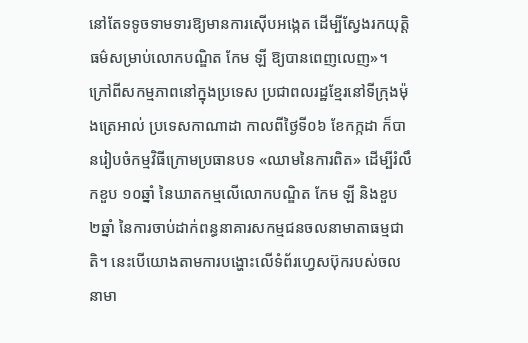នៅតែទទូចទាមទារឱ្យមានការស៊ើបអង្កេត ដើម្បីស្វែងរកយុត្តិធម៌សម្រាប់លោកបណ្ឌិត កែម ឡី ឱ្យបានពេញលេញ»។ ក្រៅពីសកម្មភាពនៅក្នុងប្រទេស ប្រជាពលរដ្ឋខ្មែរនៅទីក្រុងម៉ុងត្រេអាល់ ប្រទេសកាណាដា កាលពីថ្ងៃទី០៦ ខែកក្កដា ក៏បានរៀបចំកម្មវិធីក្រោមប្រធានបទ «ឈាមនៃការពិត» ដើម្បីរំលឹកខួប ១០ឆ្នាំ នៃឃាតកម្មលើលោកបណ្ឌិត កែម ឡី និងខួប ២ឆ្នាំ នៃការចាប់ដាក់ពន្ធនាគារសកម្មជនចលនាមាតាធម្មជាតិ។ នេះបើយោងតាមការបង្ហោះលើទំព័រហ្វេសប៊ុករបស់ចលនាមា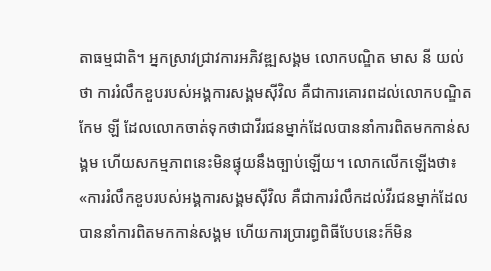តាធម្មជាតិ។ អ្នកស្រាវជ្រាវការអភិវឌ្ឍសង្គម លោកបណ្ឌិត មាស នី យល់ថា ការរំលឹកខួបរបស់អង្គការសង្គមស៊ីវិល គឺជាការគោរពដល់លោកបណ្ឌិត កែម ឡី ដែលលោកចាត់ទុកថាជាវីរជនម្នាក់ដែលបាននាំការពិតមកកាន់សង្គម ហើយសកម្មភាពនេះមិនផ្ទុយនឹងច្បាប់ឡើយ។ លោកលើកឡើងថា៖ «ការរំលឹកខួបរបស់អង្គការសង្គមស៊ីវិល គឺជាការរំលឹកដល់វីរជនម្នាក់ដែលបាននាំការពិតមកកាន់សង្គម ហើយការប្រារព្ធពិធីបែបនេះក៏មិន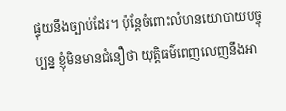ផ្ទុយនឹងច្បាប់ដែរ។ ប៉ុន្តែចំពោះលំហនយោបាយបច្ចុប្បន្ន ខ្ញុំមិនមានជំនឿថា យុត្តិធម៌ពេញលេញនឹងអា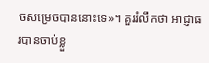ចសម្រេចបាននោះទេ»។ គួររំលឹកថា អាជ្ញាធរបានចាប់ខ្លួ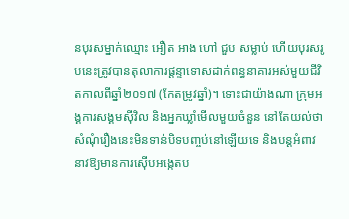នបុរសម្នាក់ឈ្មោះ អឿត អាង ហៅ ជួប សម្លាប់ ហើយបុរសរូបនេះត្រូវបានតុលាការផ្តន្ទាទោសដាក់ពន្ធនាគារអស់មួយជីវិតកាលពីឆ្នាំ២០១៧ (កែតម្រូវឆ្នាំ)។ ទោះជាយ៉ាងណា ក្រុមអង្គការសង្គមស៊ីវិល និងអ្នកឃ្លាំមើលមួយចំនួន នៅតែយល់ថា សំណុំរឿងនេះមិនទាន់បិទបញ្ចប់នៅឡើយទេ និងបន្តអំពាវនាវឱ្យមានការស៊ើបអង្កេតប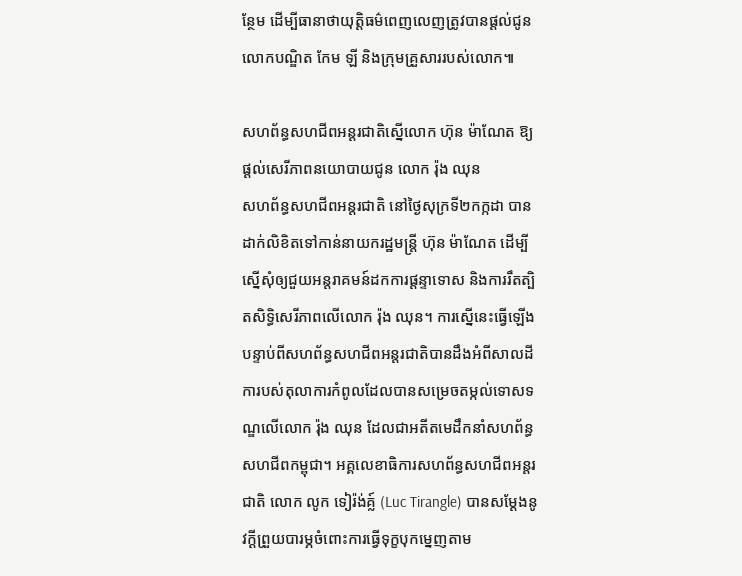ន្ថែម ដើម្បីធានាថាយុត្តិធម៌ពេញលេញត្រូវបានផ្តល់ជូនលោកបណ្ឌិត កែម ឡី និងក្រុមគ្រួសាររបស់លោក៕

សហព័ន្ធសហជីពអន្តរជាតិស្នើលោក ហ៊ុន ម៉ាណែត ឱ្យផ្ដល់សេរីភាពនយោបាយជូន លោក រ៉ុង ឈុន
សហព័ន្ធសហជីពអន្តរជាតិ នៅថ្ងៃសុក្រទី២កក្កដា បានដាក់លិខិតទៅកាន់នាយករដ្ឋមន្ត្រី ហ៊ុន ម៉ាណែត ដើម្បីស្នើសុំឲ្យជួយអន្តរាគមន៍ដកការផ្តន្ទាទោស និងការរឹតត្បិតសិទ្ធិសេរីភាពលើលោក រ៉ុង ឈុន។ ការស្នើនេះធ្វើឡើងបន្ទាប់ពីសហព័ន្ធសហជីពអន្តរជាតិបានដឹងអំពីសាលដីការបស់តុលាការកំពូលដែលបានសម្រេចតម្កល់ទោសទណ្ឌលើលោក រ៉ុង ឈុន ដែលជាអតីតមេដឹកនាំសហព័ន្ធសហជីពកម្ពុជា។ អគ្គលេខាធិការសហព័ន្ធសហជីពអន្តរជាតិ លោក លូក ទៀរ៉ង់គ្ល៍ (Luc Tirangle) បានសម្តែងនូវក្តីព្រួយបារម្ភចំពោះការធ្វើទុក្ខបុកម្នេញតាម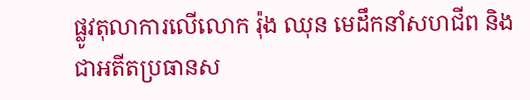ផ្លូវតុលាការលើលោក រ៉ុង ឈុន មេដឹកនាំសហជីព និងជាអតីតប្រធានស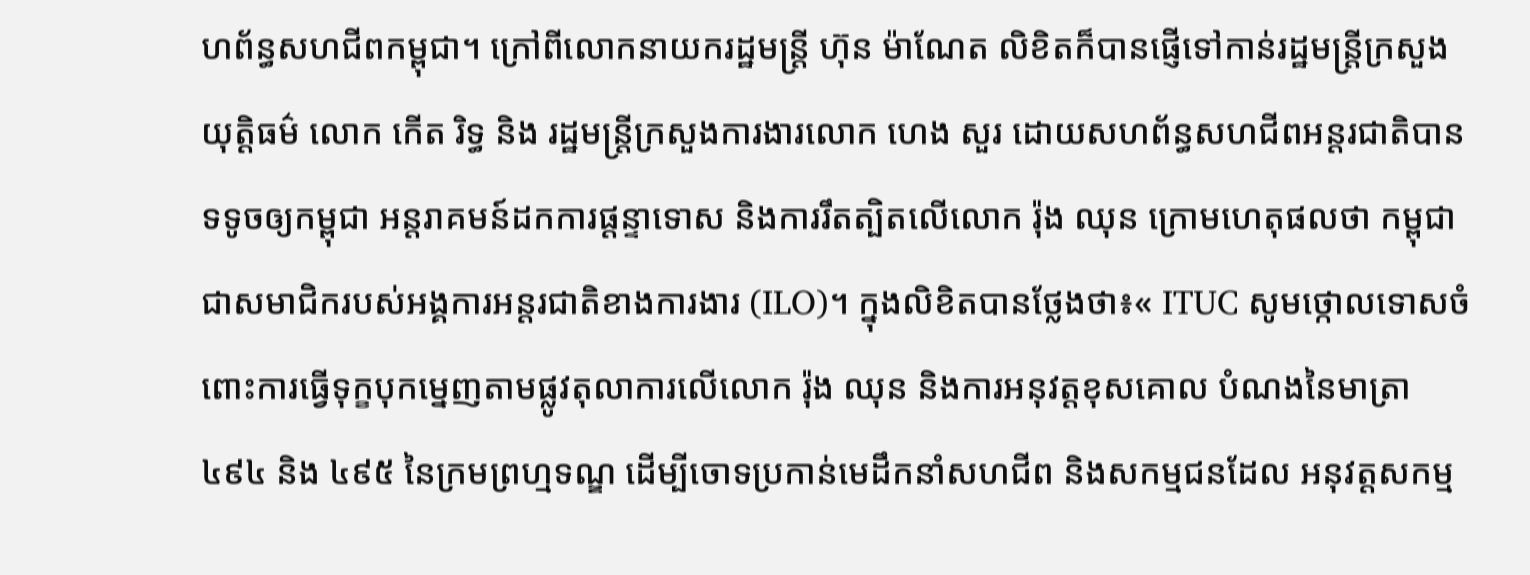ហព័ន្ធសហជីពកម្ពុជា។ ក្រៅពីលោកនាយករដ្ឋមន្រ្តី ហ៊ុន ម៉ាណែត លិខិតក៏បានផ្ញើទៅកាន់រដ្ឋមន្ត្រីក្រសួងយុត្តិធម៌ លោក កើត រិទ្ធ និង រដ្ឋមន្ត្រីក្រសួងការងារលោក ហេង សួរ ដោយសហព័ន្ធសហជីពអន្តរជាតិបានទទូចឲ្យកម្ពុជា អន្តរាគមន៍ដកការផ្តន្ទាទោស និងការរឹតត្បិតលើលោក រ៉ុង ឈុន ក្រោមហេតុផលថា កម្ពុជាជាសមាជិករបស់អង្គការអន្តរជាតិខាងការងារ (ILO)។ ក្នុងលិខិតបានថ្លែងថា៖« ITUC សូមថ្កោលទោសចំពោះការធ្វើទុក្ខបុកម្នេញតាមផ្លូវតុលាការលើលោក រ៉ុង ឈុន និងការអនុវត្តខុសគោល បំណងនៃមាត្រា ៤៩៤ និង ៤៩៥ នៃក្រមព្រហ្មទណ្ឌ ដើម្បីចោទប្រកាន់មេដឹកនាំសហជីព និងសកម្មជនដែល អនុវត្តសកម្ម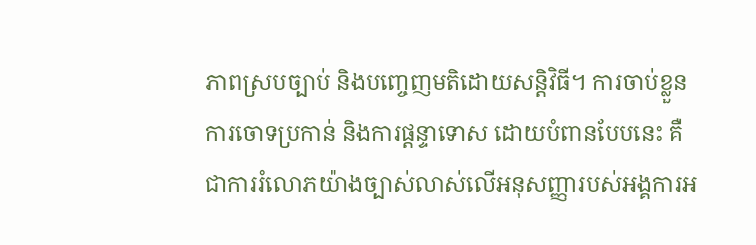ភាពស្របច្បាប់ និងបញ្ចេញមតិដោយសន្តិវិធី។ ការចាប់ខ្លួន ការចោទប្រកាន់ និងការផ្តន្ទាទោស ដោយបំពានបែបនេះ គឺជាការរំលោភយ៉ាងច្បាស់លាស់លើអនុសញ្ញារបស់អង្គការអ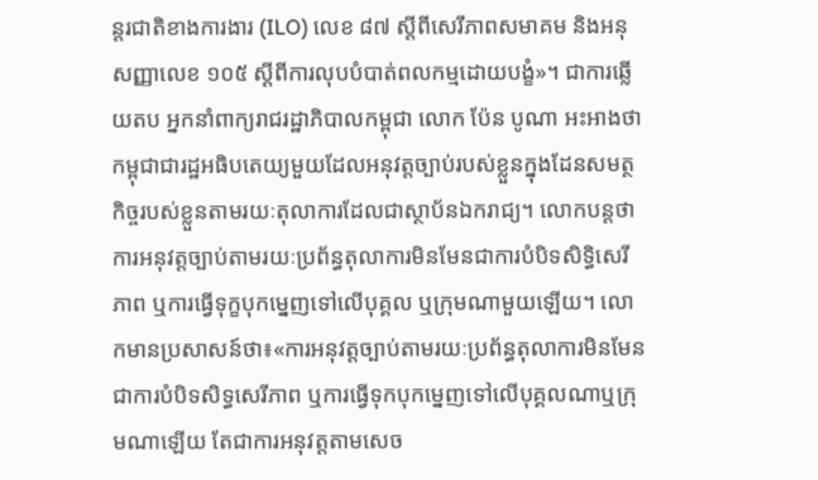ន្តរជាតិខាងការងារ (ILO) លេខ ៨៧ ស្តីពីសេរីភាពសមាគម និងអនុសញ្ញាលេខ ១០៥ ស្តីពីការលុបបំបាត់ពលកម្មដោយបង្ខំ»។ ជាការឆ្លើយតប អ្នកនាំពាក្យរាជរដ្ឋាភិបាលកម្ពុជា លោក ប៉ែន បូណា អះអាងថា កម្ពុជាជារដ្ឋអធិបតេយ្យមួយដែលអនុវត្តច្បាប់របស់ខ្លួនក្នុងដែនសមត្ថកិច្ចរបស់ខ្លួនតាមរយៈតុលាការដែលជាស្ថាប័នឯករាជ្យ។ លោកបន្តថា ការអនុវត្តច្បាប់តាមរយៈប្រព័ន្ធតុលាការមិនមែនជាការបំបិទសិទ្ធិសេរីភាព ឬការធ្វើទុក្ខបុកម្នេញទៅលើបុគ្គល ឬក្រុមណាមួយឡើយ។ លោកមានប្រសាសន៍ថា៖«ការអនុវត្តច្បាប់តាមរយៈប្រព័ន្ធតុលាការមិនមែនជាការបំបិទសិទ្ធសេរីភាព ឬការធ្វើទុកបុកម្នេញទៅលើបុគ្គលណាឬក្រុមណាឡើយ តែជាការអនុវត្តតាមសេច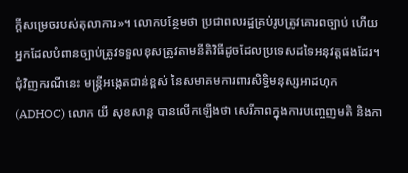ក្តីសម្រេចរបស់តុលាការ»។ លោកបន្ថែមថា ប្រជាពលរដ្ឋគ្រប់រូបត្រូវគោរពច្បាប់ ហើយអ្នកដែលបំពានច្បាប់ត្រូវទទួលខុសត្រូវតាមនីតិវិធីដូចដែលប្រទេសដទៃអនុវត្តផងដែរ។ ជុំវិញករណីនេះ មន្រ្តីអង្កេតជាន់ខ្ពស់ នៃសមាគមការពារសិទ្ធិមនុស្សអាដហុក (ADHOC) លោក យី សុខសាន្ត បានលើកឡើងថា សេរីភាពក្នុងការបញ្ចេញមតិ និងកា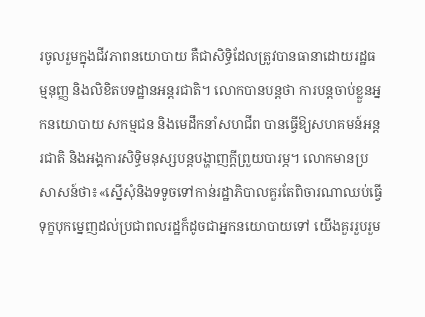រចូលរួមក្នុងជីវភាពនយោបាយ គឺជាសិទ្ធិដែលត្រូវបានធានាដោយរដ្ឋធម្មនុញ្ញ និងលិខិតបទដ្ឋានអន្តរជាតិ។ លោកបានបន្តថា ការបន្តចាប់ខ្លួនអ្នកនយោបាយ សកម្មជន និងមេដឹកនាំសហជីព បានធ្វើឱ្យសហគមន៍អន្តរជាតិ និងអង្គការសិទ្ធិមនុស្សបន្តបង្ហាញក្តីព្រួយបារម្ភ។ លោកមានប្រសាសន៍ថា៖«ស្នើសុំនិងទទូចទៅកាន់រដ្ឋាភិបាលគួរតែពិចារណាឈប់ធ្វើទុក្ខបុកម្នេញដល់ប្រជាពលរដ្ឋក៏ដូចជាអ្នកនយោបាយទៅ យើងគួររួបរួម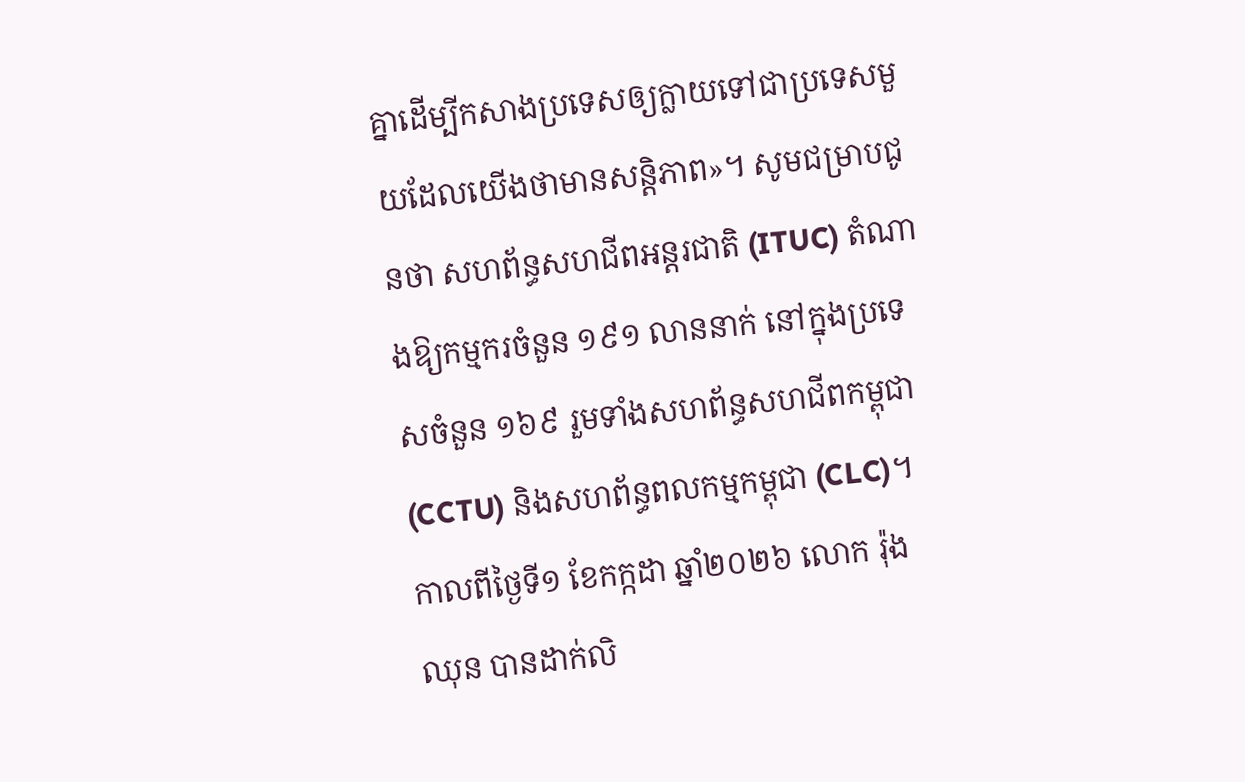គ្នាដើម្បីកសាងប្រទេសឲ្យក្លាយទៅជាប្រទេសមួយដែលយើងថាមានសន្តិភាព»។ សូមជម្រាបជូនថា សហព័ន្ធសហជីពអន្តរជាតិ (ITUC) តំណាងឱ្យកម្មករចំនួន ១៩១ លាននាក់ នៅក្នុងប្រទេសចំនួន ១៦៩ រួមទាំងសហព័ន្ធសហជីពកម្ពុជា (CCTU) និងសហព័ន្ធពលកម្មកម្ពុជា (CLC)។ កាលពីថ្ងៃទី១ ខែកក្កដា ឆ្នាំ២០២៦ លោក រ៉ុង ឈុន បានដាក់លិ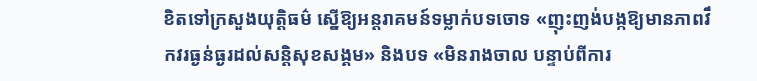ខិតទៅក្រសួងយុត្តិធម៌ ស្នើឱ្យអន្តរាគមន៍ទម្លាក់បទចោទ «ញុះញង់បង្កឱ្យមានភាពវឹកវរធ្ងន់ធ្ងរដល់សន្តិសុខសង្គម» និងបទ «មិនរាងចាល បន្ទាប់ពីការ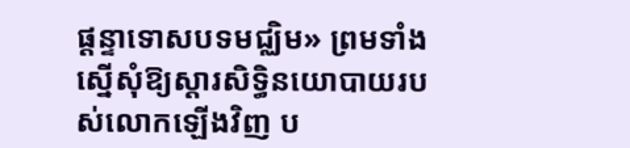ផ្តន្ទាទោសបទមជ្ឈិម» ព្រមទាំងស្នើសុំឱ្យស្ដារសិទ្ធិនយោបាយរបស់លោកឡើងវិញ ប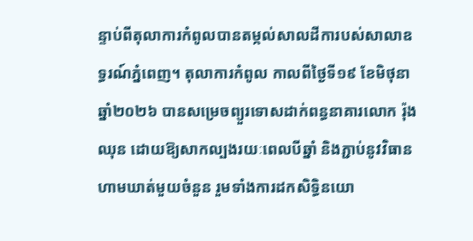ន្ទាប់ពីតុលាការកំពូលបានតម្កល់សាលដីការបស់សាលាឧទ្ធរណ៍ភ្នំពេញ។ តុលាការកំពូល កាលពីថ្ងៃទី១៩ ខែមិថុនា ឆ្នាំ២០២៦ បានសម្រេចព្យួរទោសដាក់ពន្ធនាគារលោក រ៉ុង ឈុន ដោយឱ្យសាកល្បងរយៈពេលបីឆ្នាំ និងភ្ជាប់នូវវិធានហាមឃាត់មួយចំនួន រួមទាំងការដកសិទ្ធិនយោ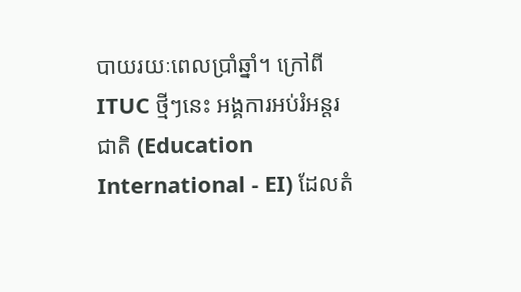បាយរយៈពេលប្រាំឆ្នាំ។ ក្រៅពី ITUC ថ្មីៗនេះ អង្គការអប់រំអន្តរជាតិ (Education International - EI) ដែលតំ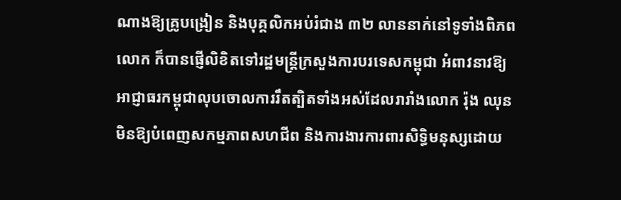ណាងឱ្យគ្រូបង្រៀន និងបុគ្គលិកអប់រំជាង ៣២ លាននាក់នៅទូទាំងពិភពលោក ក៏បានផ្ញើលិខិតទៅរដ្ឋមន្ត្រីក្រសួងការបរទេសកម្ពុជា អំពាវនាវឱ្យអាជ្ញាធរកម្ពុជាលុបចោលការរឹតត្បិតទាំងអស់ដែលរារាំងលោក រ៉ុង ឈុន មិនឱ្យបំពេញសកម្មភាពសហជីព និងការងារការពារសិទ្ធិមនុស្សដោយ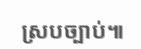ស្របច្បាប់៕